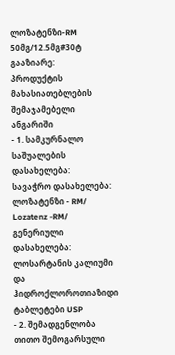ლოზატენზი-RM 50მგ/12.5მგ#30ტ
გააზიარე:
პროდუქტის მახასიათებლების შემაჯამებელი ანგარიში
- 1. სამკურნალო საშუალების დასახელება:
სავაჭრო დასახელება: ლოზატენზი - RM/ Lozatenz -RM/
გენერიული დასახელება: ლოსარტანის კალიუმი და ჰიდროქლოროთიაზიდი ტაბლეტები USP
- 2. შემადგენლობა
თითო შემოგარსული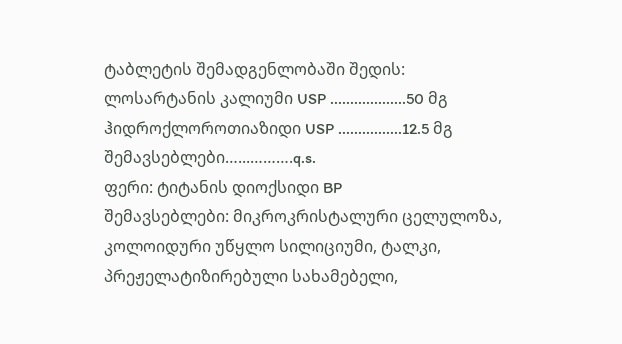ტაბლეტის შემადგენლობაში შედის:
ლოსარტანის კალიუმი USP ...................50 მგ
ჰიდროქლოროთიაზიდი USP ................12.5 მგ
შემავსებლები…...……….q.s.
ფერი: ტიტანის დიოქსიდი BP
შემავსებლები: მიკროკრისტალური ცელულოზა, კოლოიდური უწყლო სილიციუმი, ტალკი, პრეჟელატიზირებული სახამებელი,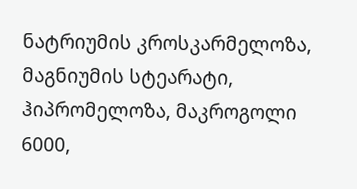ნატრიუმის კროსკარმელოზა, მაგნიუმის სტეარატი, ჰიპრომელოზა, მაკროგოლი 6000,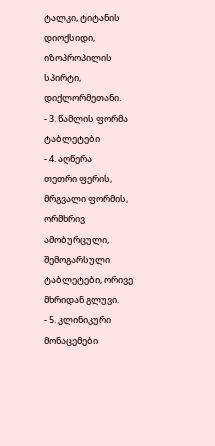ტალკი, ტიტანის დიოქსიდი, იზოპროპილის სპირტი, დიქლორმეთანი.
- 3. წამლის ფორმა
ტაბლეტები
- 4. აღწერა
თეთრი ფერის, მრგვალი ფორმის, ორმხრივ ამობურცული, შემოგარსული ტაბლეტები, ორივე მხრიდან გლუვი.
- 5. კლინიკური მონაცემები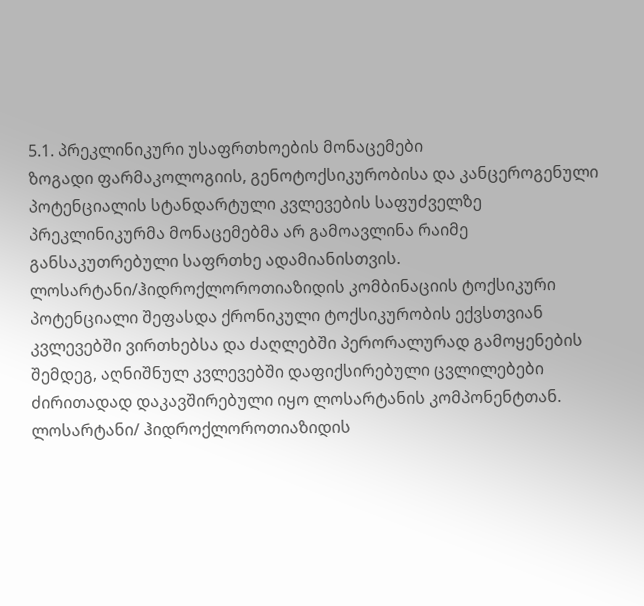5.1. პრეკლინიკური უსაფრთხოების მონაცემები
ზოგადი ფარმაკოლოგიის, გენოტოქსიკურობისა და კანცეროგენული პოტენციალის სტანდარტული კვლევების საფუძველზე პრეკლინიკურმა მონაცემებმა არ გამოავლინა რაიმე განსაკუთრებული საფრთხე ადამიანისთვის. ლოსარტანი/ჰიდროქლოროთიაზიდის კომბინაციის ტოქსიკური პოტენციალი შეფასდა ქრონიკული ტოქსიკურობის ექვსთვიან კვლევებში ვირთხებსა და ძაღლებში პერორალურად გამოყენების შემდეგ, აღნიშნულ კვლევებში დაფიქსირებული ცვლილებები ძირითადად დაკავშირებული იყო ლოსარტანის კომპონენტთან. ლოსარტანი/ ჰიდროქლოროთიაზიდის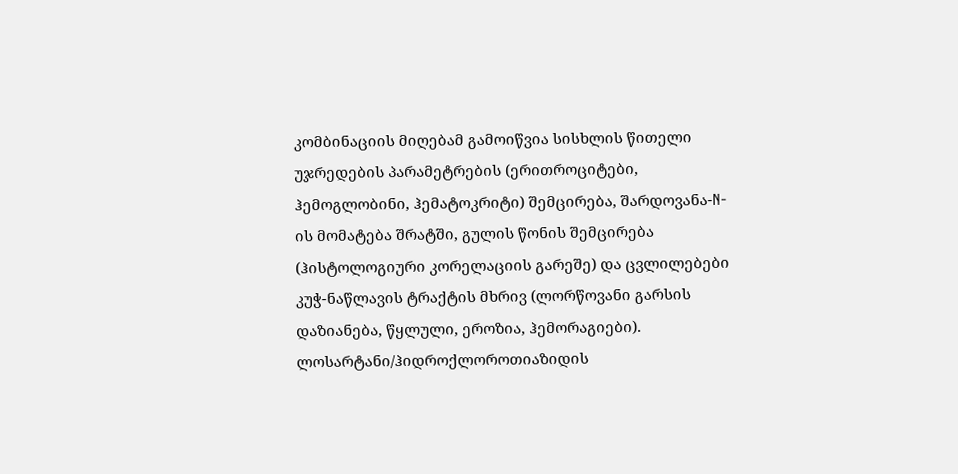კომბინაციის მიღებამ გამოიწვია სისხლის წითელი უჯრედების პარამეტრების (ერითროციტები, ჰემოგლობინი, ჰემატოკრიტი) შემცირება, შარდოვანა-N-ის მომატება შრატში, გულის წონის შემცირება (ჰისტოლოგიური კორელაციის გარეშე) და ცვლილებები კუჭ-ნაწლავის ტრაქტის მხრივ (ლორწოვანი გარსის დაზიანება, წყლული, ეროზია, ჰემორაგიები). ლოსარტანი/ჰიდროქლოროთიაზიდის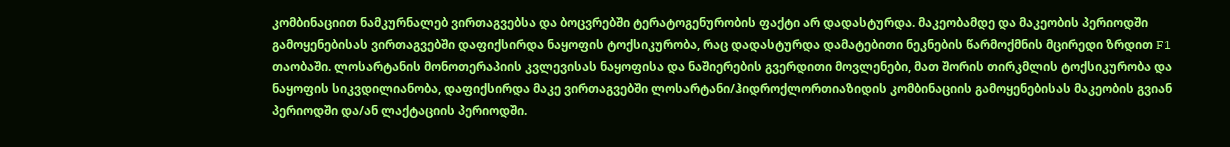კომბინაციით ნამკურნალებ ვირთაგვებსა და ბოცვრებში ტერატოგენურობის ფაქტი არ დადასტურდა. მაკეობამდე და მაკეობის პერიოდში გამოყენებისას ვირთაგვებში დაფიქსირდა ნაყოფის ტოქსიკურობა, რაც დადასტურდა დამატებითი ნეკნების წარმოქმნის მცირედი ზრდით F1 თაობაში. ლოსარტანის მონოთერაპიის კვლევისას ნაყოფისა და ნაშიერების გვერდითი მოვლენები, მათ შორის თირკმლის ტოქსიკურობა და ნაყოფის სიკვდილიანობა, დაფიქსირდა მაკე ვირთაგვებში ლოსარტანი/ჰიდროქლორთიაზიდის კომბინაციის გამოყენებისას მაკეობის გვიან პერიოდში და/ან ლაქტაციის პერიოდში.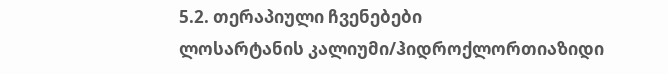5.2. თერაპიული ჩვენებები
ლოსარტანის კალიუმი/ჰიდროქლორთიაზიდი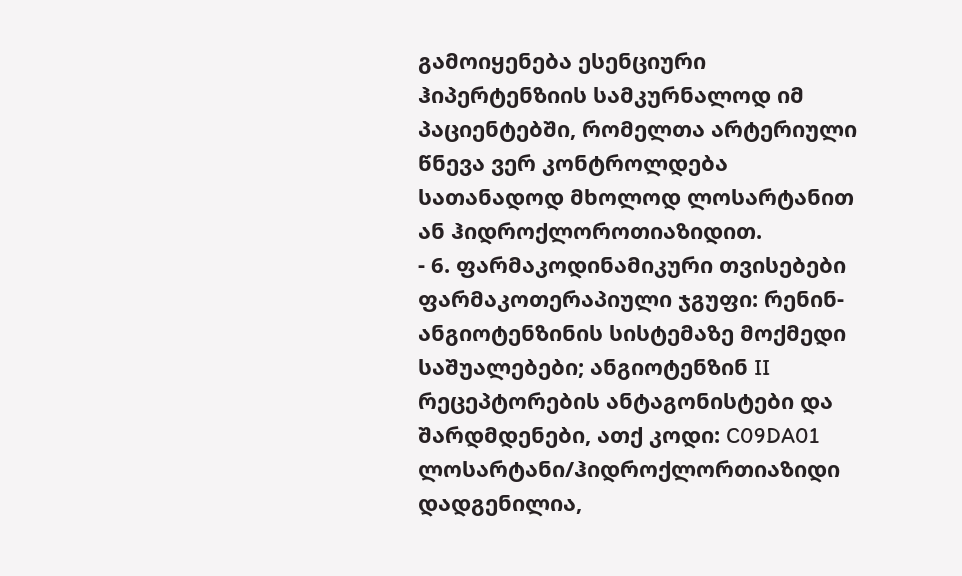გამოიყენება ესენციური ჰიპერტენზიის სამკურნალოდ იმ პაციენტებში, რომელთა არტერიული წნევა ვერ კონტროლდება სათანადოდ მხოლოდ ლოსარტანით ან ჰიდროქლოროთიაზიდით.
- 6. ფარმაკოდინამიკური თვისებები
ფარმაკოთერაპიული ჯგუფი: რენინ-ანგიოტენზინის სისტემაზე მოქმედი საშუალებები; ანგიოტენზინ II რეცეპტორების ანტაგონისტები და შარდმდენები, ათქ კოდი: C09DA01
ლოსარტანი/ჰიდროქლორთიაზიდი
დადგენილია,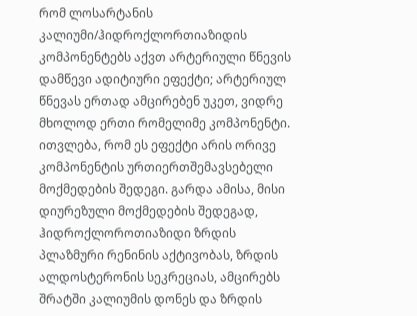რომ ლოსარტანის კალიუმი/ჰიდროქლორთიაზიდის კომპონენტებს აქვთ არტერიული წნევის დამწევი ადიტიური ეფექტი; არტერიულ წნევას ერთად ამცირებენ უკეთ, ვიდრე მხოლოდ ერთი რომელიმე კომპონენტი. ითვლება, რომ ეს ეფექტი არის ორივე კომპონენტის ურთიერთშემავსებელი მოქმედების შედეგი. გარდა ამისა, მისი დიურეზული მოქმედების შედეგად, ჰიდროქლოროთიაზიდი ზრდის პლაზმური რენინის აქტივობას, ზრდის ალდოსტერონის სეკრეციას, ამცირებს შრატში კალიუმის დონეს და ზრდის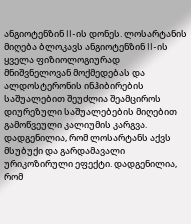ანგიოტენზინ II-ის დონეს. ლოსარტანის მიღება ბლოკავს ანგიოტენზინ II-ის ყველა ფიზიოლოგიურად მნიშვნელოვან მოქმედებას და ალდოსტერონის ინჰიბირების საშუალებით შეუძლია შეამციროს დიურეზული საშუალებების მიღებით გამოწვეული კალიუმის კარგვა.
დადგენილია, რომ ლოსარტანს აქვს მსუბუქი და გარდამავალი ურიკოზირული ეფექტი. დადგენილია, რომ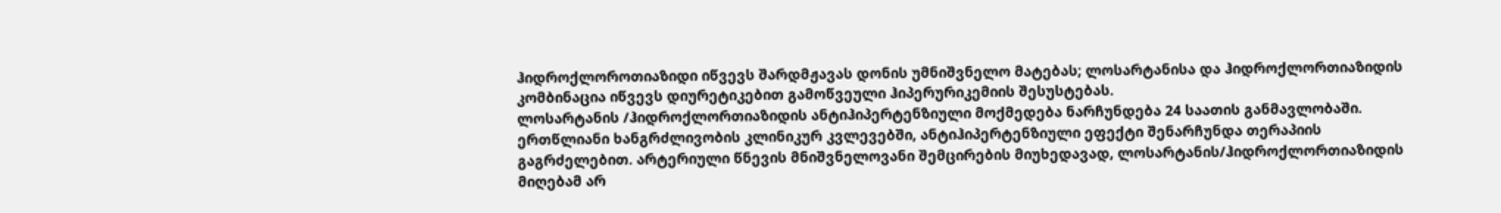ჰიდროქლოროთიაზიდი იწვევს შარდმჟავას დონის უმნიშვნელო მატებას; ლოსარტანისა და ჰიდროქლორთიაზიდის კომბინაცია იწვევს დიურეტიკებით გამოწვეული ჰიპერურიკემიის შესუსტებას.
ლოსარტანის /ჰიდროქლორთიაზიდის ანტიჰიპერტენზიული მოქმედება ნარჩუნდება 24 საათის განმავლობაში. ერთწლიანი ხანგრძლივობის კლინიკურ კვლევებში, ანტიჰიპერტენზიული ეფექტი შენარჩუნდა თერაპიის გაგრძელებით. არტერიული წნევის მნიშვნელოვანი შემცირების მიუხედავად, ლოსარტანის/ჰიდროქლორთიაზიდის მიღებამ არ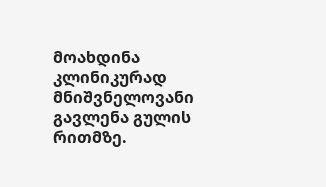მოახდინა კლინიკურად მნიშვნელოვანი გავლენა გულის რითმზე.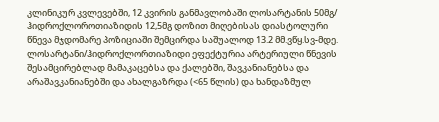კლინიკურ კვლევებში, 12 კვირის განმავლობაში ლოსარტანის 50მგ/ ჰიდროქლოროთიაზიდის 12,5მგ დოზით მიღებისას დიასტოლური წნევა მჯდომარე პოზიციაში შემცირდა საშუალოდ 13.2 მმ.ვწყ.სვ-მდე.
ლოსარტანი/ჰიდროქლორთიაზიდი ეფექტურია არტერიული წნევის შესამცირებლად მამაკაცებსა და ქალებში, შავკანიანებსა და არაშავკანიანებში და ახალგაზრდა (<65 წლის) და ხანდაზმულ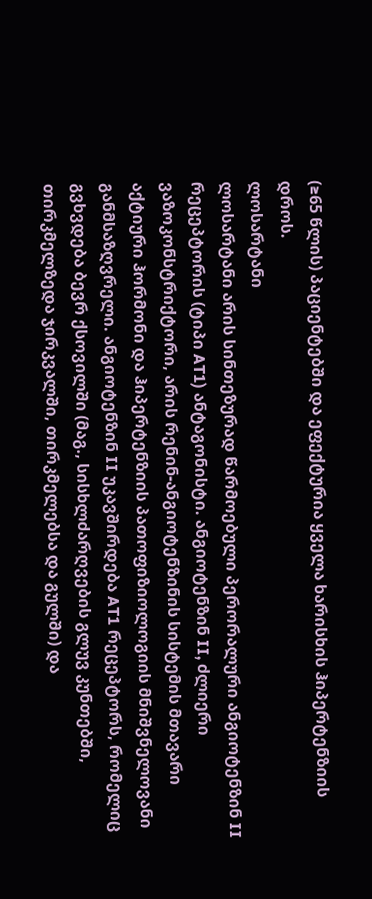(≥65 წლის) პაციენტებში და ეფექტურია ყველა ხარისხის ჰიპერტენზიის დროს.
ლოსარტანი
ლოსარტანი არის სინთეზურად წარმოებული პერორალური ანგიოტენზინ II რეცეპტორის (ტიპი AT1) ანტაგონისტი. ანგიოტენზინ II, ძლიერი ვაზოკონსტრიქტორი, არის რენინ-ანგიოტენზინის სისტემის მთავარი აქტიური ჰორმონი და ჰიპერტენზიის პათოფიზიოლოგიის მნიშვნელოვანი განმსაზღვრელი. ანგიოტენზინ II უკავშირდება AT1 რეცეპტორს, რომელიც გვხვდება ბევრ ქსოვილში (მაგ., სისხლძარღვების გლუვ კუნთებში, თირკმელზედა ჯირკვალში, თირკმელებსა და გულში) და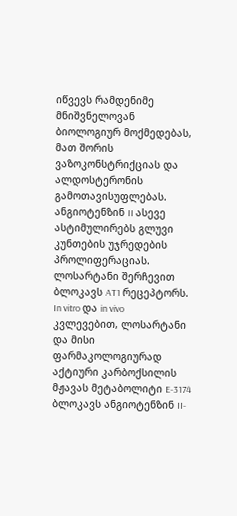იწვევს რამდენიმე მნიშვნელოვან ბიოლოგიურ მოქმედებას, მათ შორის ვაზოკონსტრიქციას და ალდოსტერონის გამოთავისუფლებას. ანგიოტენზინ II ასევე ასტიმულირებს გლუვი კუნთების უჯრედების პროლიფერაციას.
ლოსარტანი შერჩევით ბლოკავს AT1 რეცეპტორს. In vitro და in vivo კვლევებით, ლოსარტანი და მისი ფარმაკოლოგიურად აქტიური კარბოქსილის მჟავას მეტაბოლიტი E-3174 ბლოკავს ანგიოტენზინ II-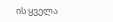ის ყველა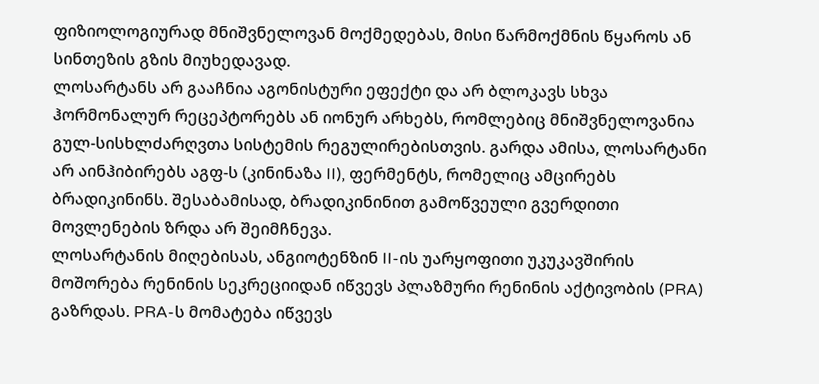ფიზიოლოგიურად მნიშვნელოვან მოქმედებას, მისი წარმოქმნის წყაროს ან სინთეზის გზის მიუხედავად.
ლოსარტანს არ გააჩნია აგონისტური ეფექტი და არ ბლოკავს სხვა ჰორმონალურ რეცეპტორებს ან იონურ არხებს, რომლებიც მნიშვნელოვანია გულ-სისხლძარღვთა სისტემის რეგულირებისთვის. გარდა ამისა, ლოსარტანი არ აინჰიბირებს აგფ-ს (კინინაზა II), ფერმენტს, რომელიც ამცირებს ბრადიკინინს. შესაბამისად, ბრადიკინინით გამოწვეული გვერდითი მოვლენების ზრდა არ შეიმჩნევა.
ლოსარტანის მიღებისას, ანგიოტენზინ II-ის უარყოფითი უკუკავშირის მოშორება რენინის სეკრეციიდან იწვევს პლაზმური რენინის აქტივობის (PRA) გაზრდას. PRA-ს მომატება იწვევს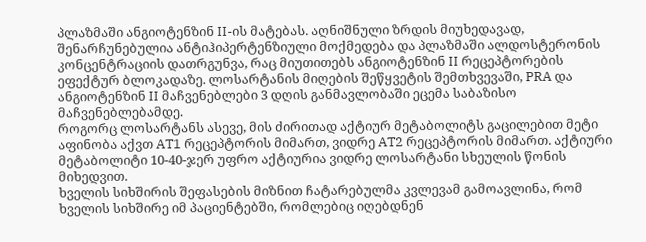პლაზმაში ანგიოტენზინ II-ის მატებას. აღნიშნული ზრდის მიუხედავად, შენარჩუნებულია ანტიჰიპერტენზიული მოქმედება და პლაზმაში ალდოსტერონის კონცენტრაციის დათრგუნვა, რაც მიუთითებს ანგიოტენზინ II რეცეპტორების ეფექტურ ბლოკადაზე. ლოსარტანის მიღების შეწყვეტის შემთხვევაში, PRA და ანგიოტენზინ II მაჩვენებლები 3 დღის განმავლობაში ეცემა საბაზისო მაჩვენებლებამდე.
როგორც ლოსარტანს ასევე, მის ძირითად აქტიურ მეტაბოლიტს გაცილებით მეტი აფინობა აქვთ AT1 რეცეპტორის მიმართ, ვიდრე AT2 რეცეპტორის მიმართ. აქტიური მეტაბოლიტი 10-40-ჯერ უფრო აქტიურია ვიდრე ლოსარტანი სხეულის წონის მიხედვით.
ხველის სიხშირის შეფასების მიზნით ჩატარებულმა კვლევამ გამოავლინა, რომ ხველის სიხშირე იმ პაციენტებში, რომლებიც იღებდნენ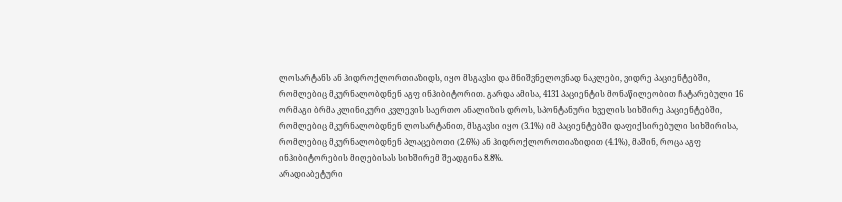ლოსარტანს ან ჰიდროქლორთიაზიდს, იყო მსგავსი და მნიშვნელოვნად ნაკლები, ვიდრე პაციენტებში, რომლებიც მკურნალობდნენ აგფ ინჰიბიტორით. გარდა ამისა, 4131 პაციენტის მონაწილეობით ჩატარებული 16 ორმაგი ბრმა კლინიკური კვლევის საერთო ანალიზის დროს, სპონტანური ხველის სიხშირე პაციენტებში, რომლებიც მკურნალობდნენ ლოსარტანით, მსგავსი იყო (3.1%) იმ პაციენტებში დაფიქსირებული სიხშირისა, რომლებიც მკურნალობდნენ პლაცებოთი (2.6%) ან ჰიდროქლოროთიაზიდით (4.1%), მაშინ, როცა აგფ ინჰიბიტორების მიღებისას სიხშირემ შეადგინა 8.8%.
არადიაბეტური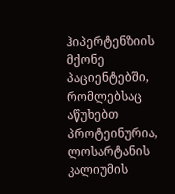ჰიპერტენზიის მქონე პაციენტებში, რომლებსაც აწუხებთ პროტეინურია, ლოსარტანის კალიუმის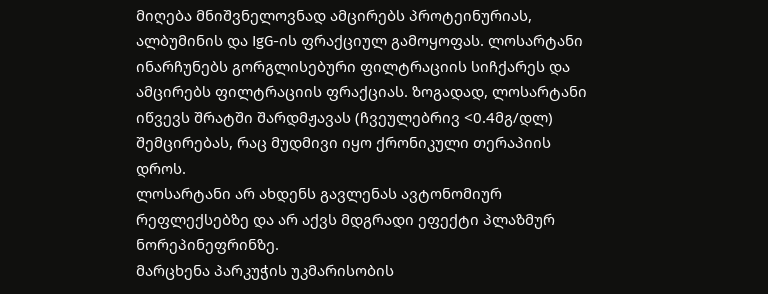მიღება მნიშვნელოვნად ამცირებს პროტეინურიას, ალბუმინის და IgG-ის ფრაქციულ გამოყოფას. ლოსარტანი ინარჩუნებს გორგლისებური ფილტრაციის სიჩქარეს და ამცირებს ფილტრაციის ფრაქციას. ზოგადად, ლოსარტანი იწვევს შრატში შარდმჟავას (ჩვეულებრივ <0.4მგ/დლ) შემცირებას, რაც მუდმივი იყო ქრონიკული თერაპიის დროს.
ლოსარტანი არ ახდენს გავლენას ავტონომიურ რეფლექსებზე და არ აქვს მდგრადი ეფექტი პლაზმურ ნორეპინეფრინზე.
მარცხენა პარკუჭის უკმარისობის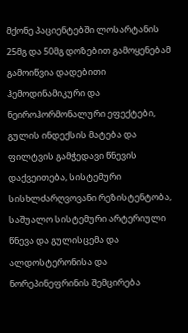მქონე პაციენტებში ლოსარტანის 25მგ და 50მგ დოზებით გამოყენებამ გამოიწვია დადებითი ჰემოდინამიკური და ნეიროჰორმონალური ეფექტები, გულის ინდექსის მატება და ფილტვის გამჭედავი წნევის დაქვეითება, სისტემური სისხლძარღვოვანი რეზისტენტობა, საშუალო სისტემური არტერიული წნევა და გულისცემა და ალდოსტერონისა და ნორეპინეფრინის შემცირება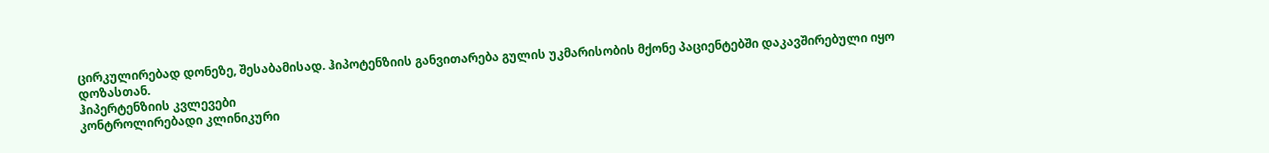ცირკულირებად დონეზე, შესაბამისად. ჰიპოტენზიის განვითარება გულის უკმარისობის მქონე პაციენტებში დაკავშირებული იყო დოზასთან.
ჰიპერტენზიის კვლევები
კონტროლირებადი კლინიკური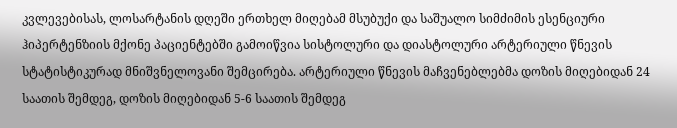კვლევებისას, ლოსარტანის დღეში ერთხელ მიღებამ მსუბუქი და საშუალო სიმძიმის ესენციური ჰიპერტენზიის მქონე პაციენტებში გამოიწვია სისტოლური და დიასტოლური არტერიული წნევის სტატისტიკურად მნიშვნელოვანი შემცირება. არტერიული წნევის მაჩვენებლებმა დოზის მიღებიდან 24 საათის შემდეგ, დოზის მიღებიდან 5-6 საათის შემდეგ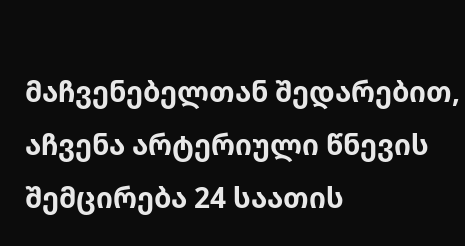მაჩვენებელთან შედარებით, აჩვენა არტერიული წნევის შემცირება 24 საათის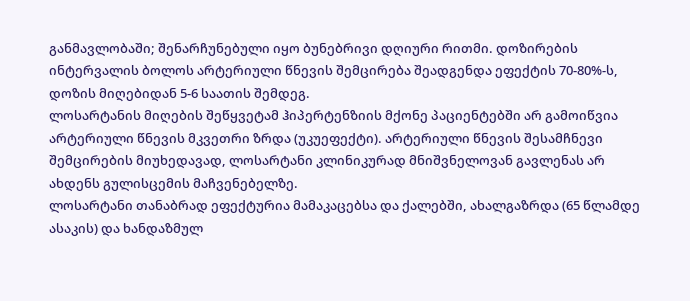განმავლობაში; შენარჩუნებული იყო ბუნებრივი დღიური რითმი. დოზირების ინტერვალის ბოლოს არტერიული წნევის შემცირება შეადგენდა ეფექტის 70-80%-ს, დოზის მიღებიდან 5-6 საათის შემდეგ.
ლოსარტანის მიღების შეწყვეტამ ჰიპერტენზიის მქონე პაციენტებში არ გამოიწვია არტერიული წნევის მკვეთრი ზრდა (უკუეფექტი). არტერიული წნევის შესამჩნევი შემცირების მიუხედავად, ლოსარტანი კლინიკურად მნიშვნელოვან გავლენას არ ახდენს გულისცემის მაჩვენებელზე.
ლოსარტანი თანაბრად ეფექტურია მამაკაცებსა და ქალებში, ახალგაზრდა (65 წლამდე ასაკის) და ხანდაზმულ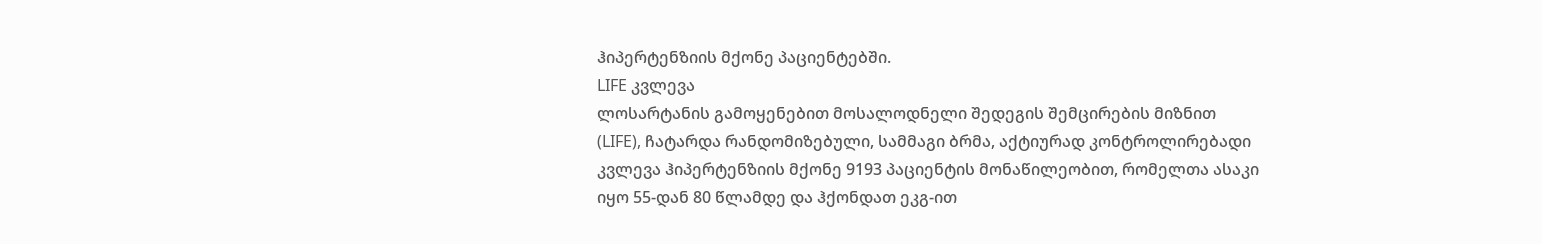ჰიპერტენზიის მქონე პაციენტებში.
LIFE კვლევა
ლოსარტანის გამოყენებით მოსალოდნელი შედეგის შემცირების მიზნით (LIFE), ჩატარდა რანდომიზებული, სამმაგი ბრმა, აქტიურად კონტროლირებადი კვლევა ჰიპერტენზიის მქონე 9193 პაციენტის მონაწილეობით, რომელთა ასაკი იყო 55-დან 80 წლამდე და ჰქონდათ ეკგ-ით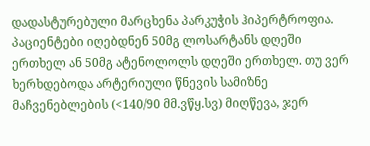დადასტურებული მარცხენა პარკუჭის ჰიპერტროფია. პაციენტები იღებდნენ 50მგ ლოსარტანს დღეში ერთხელ ან 50მგ ატენოლოლს დღეში ერთხელ. თუ ვერ ხერხდებოდა არტერიული წნევის სამიზნე მაჩვენებლების (<140/90 მმ.ვწყ.სვ) მიღწევა, ჯერ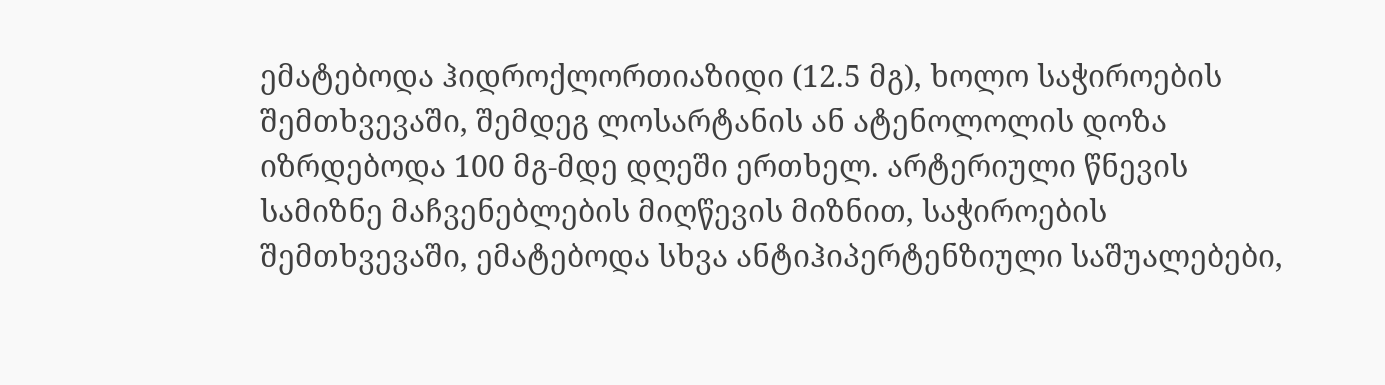ემატებოდა ჰიდროქლორთიაზიდი (12.5 მგ), ხოლო საჭიროების შემთხვევაში, შემდეგ ლოსარტანის ან ატენოლოლის დოზა იზრდებოდა 100 მგ-მდე დღეში ერთხელ. არტერიული წნევის სამიზნე მაჩვენებლების მიღწევის მიზნით, საჭიროების შემთხვევაში, ემატებოდა სხვა ანტიჰიპერტენზიული საშუალებები,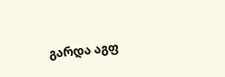გარდა აგფ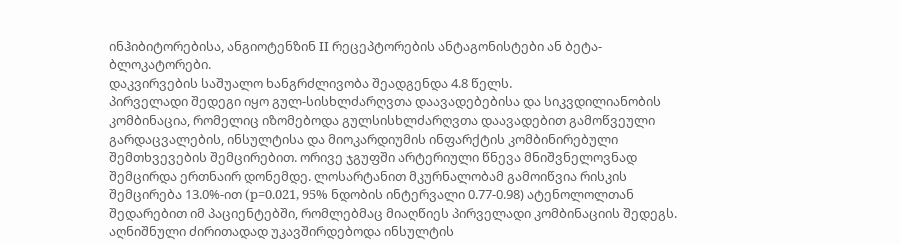ინჰიბიტორებისა, ანგიოტენზინ II რეცეპტორების ანტაგონისტები ან ბეტა-ბლოკატორები.
დაკვირვების საშუალო ხანგრძლივობა შეადგენდა 4.8 წელს.
პირველადი შედეგი იყო გულ-სისხლძარღვთა დაავადებებისა და სიკვდილიანობის კომბინაცია, რომელიც იზომებოდა გულსისხლძარღვთა დაავადებით გამოწვეული გარდაცვალების, ინსულტისა და მიოკარდიუმის ინფარქტის კომბინირებული შემთხვევების შემცირებით. ორივე ჯგუფში არტერიული წნევა მნიშვნელოვნად შემცირდა ერთნაირ დონემდე. ლოსარტანით მკურნალობამ გამოიწვია რისკის შემცირება 13.0%-ით (p=0.021, 95% ნდობის ინტერვალი 0.77-0.98) ატენოლოლთან შედარებით იმ პაციენტებში, რომლებმაც მიაღწიეს პირველადი კომბინაციის შედეგს. აღნიშნული ძირითადად უკავშირდებოდა ინსულტის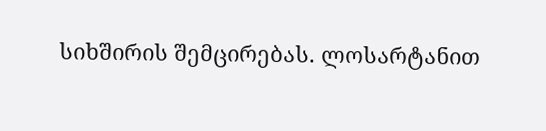სიხშირის შემცირებას. ლოსარტანით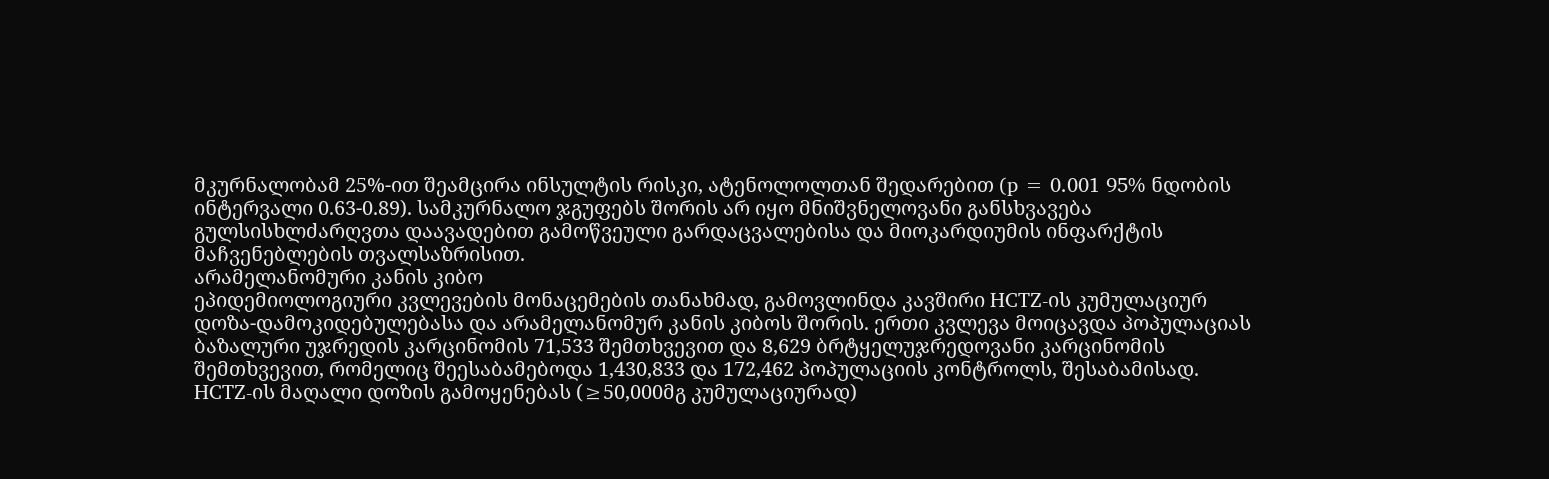მკურნალობამ 25%-ით შეამცირა ინსულტის რისკი, ატენოლოლთან შედარებით (p = 0.001 95% ნდობის ინტერვალი 0.63-0.89). სამკურნალო ჯგუფებს შორის არ იყო მნიშვნელოვანი განსხვავება გულსისხლძარღვთა დაავადებით გამოწვეული გარდაცვალებისა და მიოკარდიუმის ინფარქტის მაჩვენებლების თვალსაზრისით.
არამელანომური კანის კიბო
ეპიდემიოლოგიური კვლევების მონაცემების თანახმად, გამოვლინდა კავშირი HCTZ-ის კუმულაციურ დოზა-დამოკიდებულებასა და არამელანომურ კანის კიბოს შორის. ერთი კვლევა მოიცავდა პოპულაციას ბაზალური უჯრედის კარცინომის 71,533 შემთხვევით და 8,629 ბრტყელუჯრედოვანი კარცინომის შემთხვევით, რომელიც შეესაბამებოდა 1,430,833 და 172,462 პოპულაციის კონტროლს, შესაბამისად. HCTZ-ის მაღალი დოზის გამოყენებას (≥50,000მგ კუმულაციურად)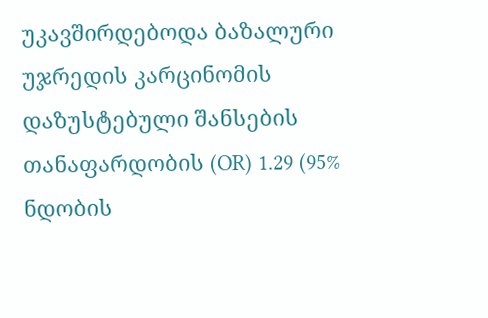უკავშირდებოდა ბაზალური უჯრედის კარცინომის დაზუსტებული შანსების თანაფარდობის (OR) 1.29 (95% ნდობის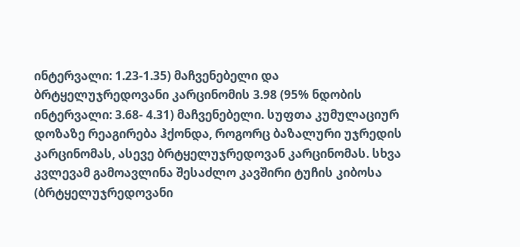ინტერვალი: 1.23-1.35) მაჩვენებელი და ბრტყელუჯრედოვანი კარცინომის 3.98 (95% ნდობის ინტერვალი: 3.68- 4.31) მაჩვენებელი. სუფთა კუმულაციურ დოზაზე რეაგირება ჰქონდა, როგორც ბაზალური უჯრედის კარცინომას, ასევე ბრტყელუჯრედოვან კარცინომას. სხვა კვლევამ გამოავლინა შესაძლო კავშირი ტუჩის კიბოსა (ბრტყელუჯრედოვანი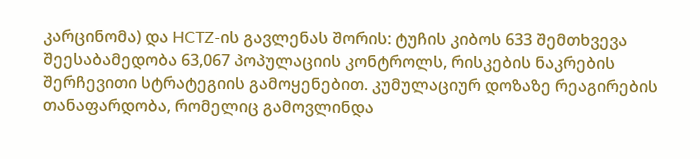კარცინომა) და HCTZ-ის გავლენას შორის: ტუჩის კიბოს 633 შემთხვევა შეესაბამედობა 63,067 პოპულაციის კონტროლს, რისკების ნაკრების შერჩევითი სტრატეგიის გამოყენებით. კუმულაციურ დოზაზე რეაგირების თანაფარდობა, რომელიც გამოვლინდა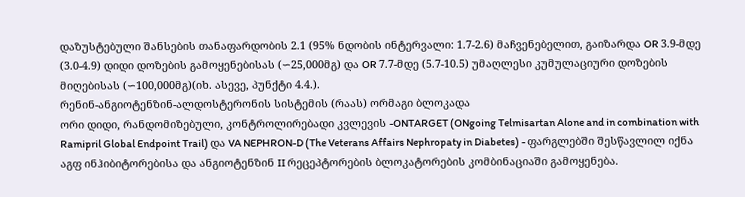დაზუსტებული შანსების თანაფარდობის 2.1 (95% ნდობის ინტერვალი: 1.7-2.6) მაჩვენებელით, გაიზარდა OR 3.9-მდე (3.0-4.9) დიდი დოზების გამოყენებისას (∽25,000მგ) და OR 7.7-მდე (5.7-10.5) უმაღლესი კუმულაციური დოზების მიღებისას (∽100,000მგ)(იხ. ასევე, პუნქტი 4.4.).
რენინ-ანგიოტენზინ-ალდოსტერონის სისტემის (რაას) ორმაგი ბლოკადა
ორი დიდი, რანდომიზებული, კონტროლირებადი კვლევის -ONTARGET (ONgoing Telmisartan Alone and in combination with Ramipril Global Endpoint Trail) და VA NEPHRON-D (The Veterans Affairs Nephropaty in Diabetes) - ფარგლებში შესწავლილ იქნა აგფ ინჰიბიტორებისა და ანგიოტენზინ II რეცეპტორების ბლოკატორების კომბინაციაში გამოყენება.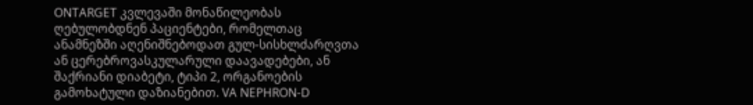ONTARGET კვლევაში მონაწილეობას ღებულობდნენ პაციენტები, რომელთაც ანამნეზში აღენიშნებოდათ გულ-სისხლძარღვთა ან ცერებროვასკულარული დაავადებები, ან შაქრიანი დიაბეტი, ტიპი 2, ორგანოების გამოხატული დაზიანებით. VA NEPHRON-D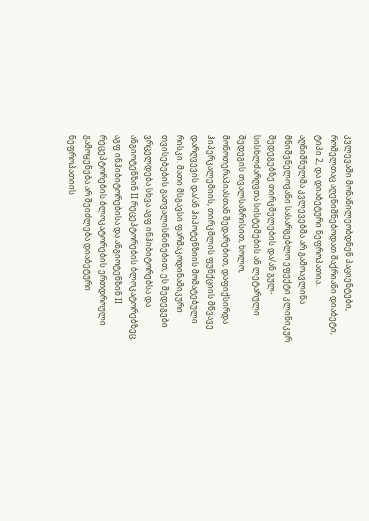კვლევაში მონაწილეობდნენ პაციენტები, რომელთაც აღენიშნებოდათ შაქრიანი დიაბეტი, ტიპი 2, და დიაბეტური ნეფროპათია.
აღნიშნულმა კვლევებმა არ გამოავლინა მნიშვნელოვანი სასარგებლო ეფექტი კლინიკურ შედეგებზე თირკმელების და/ან გულ-სისხლძარღვთა სისტემების ან ლეტარული შედეგის თვალსაზრისით, ხოლო, მონოთერაპიასთან შედარებით, დაფიქსირდა ჰიპერკალემიის, თირკმლის ფუნქციის მწვავე დარღვევის და/ან ჰიპოტენზიის მომატებული რისკი. მათი მსგავსი ფარმაკოდინამიკური თვისებების გათვალისწინებით, ეს შედეგები ვრცელდება სხვა აგფ ინჰიბიტორებსა და ანგიოტენზინ II რეცეპტორების ბლოკატორებზეც.
აგფ ინჰიბიტორებისა და ანგიოტენზინ II რეცეპტორების ბლოკატორების ერთდროული გამოყენება არ შეიძლება დიაბეტური ნეფროპათიის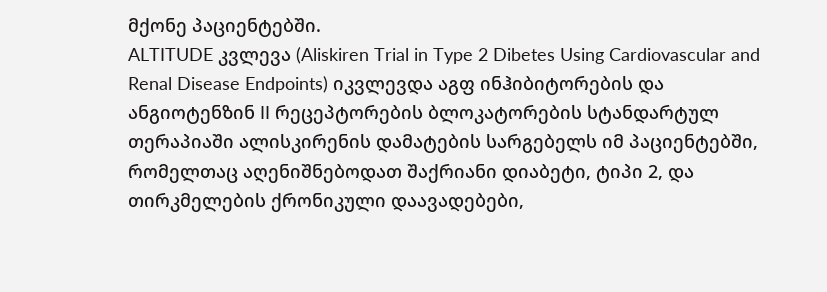მქონე პაციენტებში.
ALTITUDE კვლევა (Aliskiren Trial in Type 2 Dibetes Using Cardiovascular and Renal Disease Endpoints) იკვლევდა აგფ ინჰიბიტორების და ანგიოტენზინ II რეცეპტორების ბლოკატორების სტანდარტულ თერაპიაში ალისკირენის დამატების სარგებელს იმ პაციენტებში, რომელთაც აღენიშნებოდათ შაქრიანი დიაბეტი, ტიპი 2, და თირკმელების ქრონიკული დაავადებები,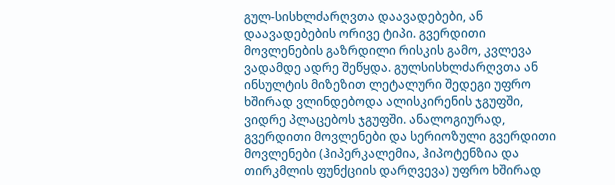გულ-სისხლძარღვთა დაავადებები, ან დაავადებების ორივე ტიპი. გვერდითი მოვლენების გაზრდილი რისკის გამო, კვლევა ვადამდე ადრე შეწყდა. გულსისხლძარღვთა ან ინსულტის მიზეზით ლეტალური შედეგი უფრო ხშირად ვლინდებოდა ალისკირენის ჯგუფში, ვიდრე პლაცებოს ჯგუფში. ანალოგიურად, გვერდითი მოვლენები და სერიოზული გვერდითი მოვლენები (ჰიპერკალემია, ჰიპოტენზია და თირკმლის ფუნქციის დარღვევა) უფრო ხშირად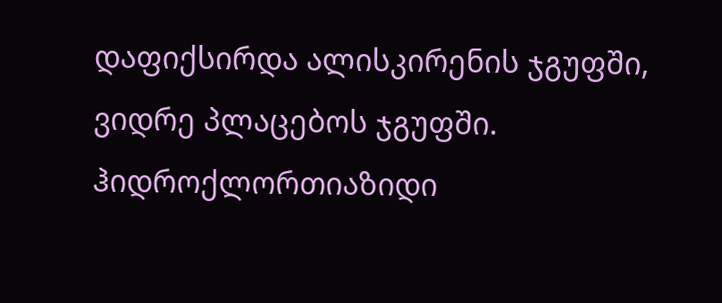დაფიქსირდა ალისკირენის ჯგუფში, ვიდრე პლაცებოს ჯგუფში.
ჰიდროქლორთიაზიდი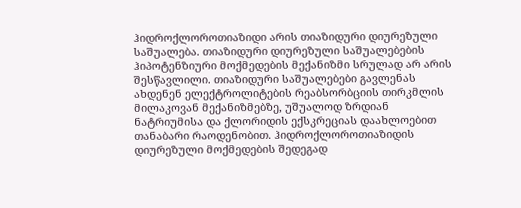ჰიდროქლოროთიაზიდი არის თიაზიდური დიურეზული საშუალება. თიაზიდური დიურეზული საშუალებების ჰიპოტენზიური მოქმედების მექანიზმი სრულად არ არის შესწავლილი. თიაზიდური საშუალებები გავლენას ახდენენ ელექტროლიტების რეაბსორბციის თირკმლის მილაკოვან მექანიზმებზე, უშუალოდ ზრდიან ნატრიუმისა და ქლორიდის ექსკრეციას დაახლოებით თანაბარი რაოდენობით. ჰიდროქლოროთიაზიდის დიურეზული მოქმედების შედეგად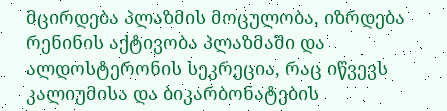მცირდება პლაზმის მოცულობა, იზრდება რენინის აქტივობა პლაზმაში და ალდოსტერონის სეკრეცია, რაც იწვევს კალიუმისა და ბიკარბონატების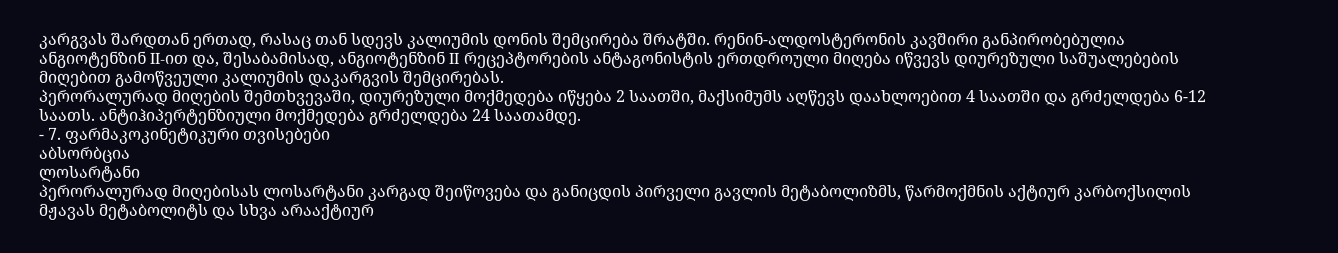კარგვას შარდთან ერთად, რასაც თან სდევს კალიუმის დონის შემცირება შრატში. რენინ-ალდოსტერონის კავშირი განპირობებულია ანგიოტენზინ II-ით და, შესაბამისად, ანგიოტენზინ II რეცეპტორების ანტაგონისტის ერთდროული მიღება იწვევს დიურეზული საშუალებების მიღებით გამოწვეული კალიუმის დაკარგვის შემცირებას.
პერორალურად მიღების შემთხვევაში, დიურეზული მოქმედება იწყება 2 საათში, მაქსიმუმს აღწევს დაახლოებით 4 საათში და გრძელდება 6-12 საათს. ანტიჰიპერტენზიული მოქმედება გრძელდება 24 საათამდე.
- 7. ფარმაკოკინეტიკური თვისებები
აბსორბცია
ლოსარტანი
პერორალურად მიღებისას ლოსარტანი კარგად შეიწოვება და განიცდის პირველი გავლის მეტაბოლიზმს, წარმოქმნის აქტიურ კარბოქსილის მჟავას მეტაბოლიტს და სხვა არააქტიურ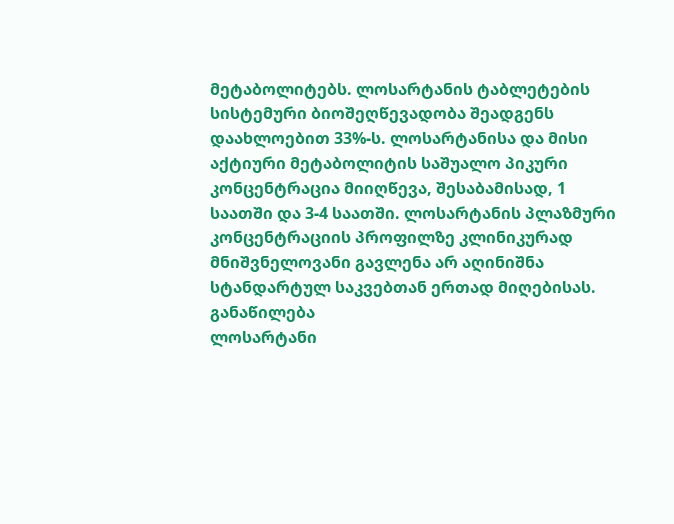მეტაბოლიტებს. ლოსარტანის ტაბლეტების სისტემური ბიოშეღწევადობა შეადგენს დაახლოებით 33%-ს. ლოსარტანისა და მისი აქტიური მეტაბოლიტის საშუალო პიკური კონცენტრაცია მიიღწევა, შესაბამისად, 1 საათში და 3-4 საათში. ლოსარტანის პლაზმური კონცენტრაციის პროფილზე კლინიკურად მნიშვნელოვანი გავლენა არ აღინიშნა სტანდარტულ საკვებთან ერთად მიღებისას.
განაწილება
ლოსარტანი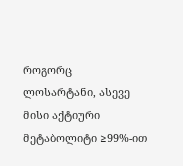როგორც ლოსარტანი, ასევე მისი აქტიური მეტაბოლიტი ≥99%-ით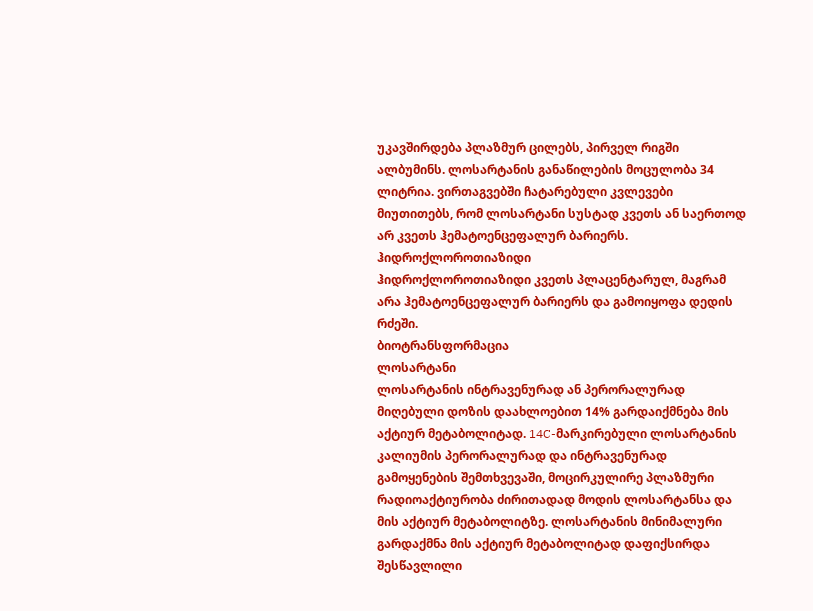უკავშირდება პლაზმურ ცილებს, პირველ რიგში ალბუმინს. ლოსარტანის განაწილების მოცულობა 34 ლიტრია. ვირთაგვებში ჩატარებული კვლევები მიუთითებს, რომ ლოსარტანი სუსტად კვეთს ან საერთოდ არ კვეთს ჰემატოენცეფალურ ბარიერს.
ჰიდროქლოროთიაზიდი
ჰიდროქლოროთიაზიდი კვეთს პლაცენტარულ, მაგრამ არა ჰემატოენცეფალურ ბარიერს და გამოიყოფა დედის რძეში.
ბიოტრანსფორმაცია
ლოსარტანი
ლოსარტანის ინტრავენურად ან პერორალურად მიღებული დოზის დაახლოებით 14% გარდაიქმნება მის აქტიურ მეტაბოლიტად. 14C-მარკირებული ლოსარტანის კალიუმის პერორალურად და ინტრავენურად გამოყენების შემთხვევაში, მოცირკულირე პლაზმური რადიოაქტიურობა ძირითადად მოდის ლოსარტანსა და მის აქტიურ მეტაბოლიტზე. ლოსარტანის მინიმალური გარდაქმნა მის აქტიურ მეტაბოლიტად დაფიქსირდა შესწავლილი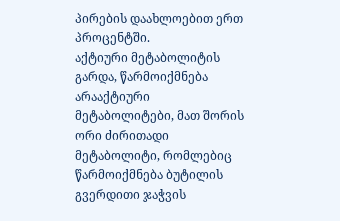პირების დაახლოებით ერთ პროცენტში.
აქტიური მეტაბოლიტის გარდა, წარმოიქმნება არააქტიური მეტაბოლიტები, მათ შორის ორი ძირითადი მეტაბოლიტი, რომლებიც წარმოიქმნება ბუტილის გვერდითი ჯაჭვის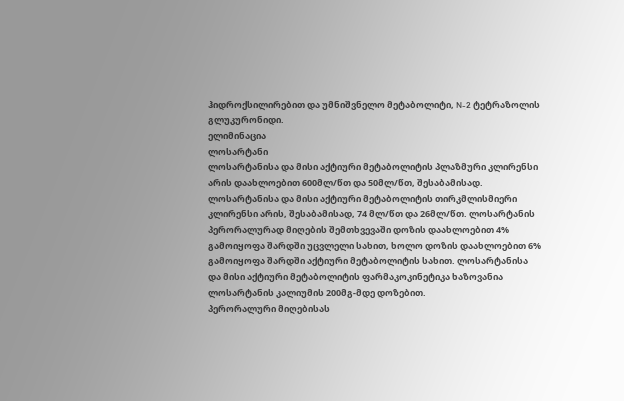ჰიდროქსილირებით და უმნიშვნელო მეტაბოლიტი, N-2 ტეტრაზოლის გლუკურონიდი.
ელიმინაცია
ლოსარტანი
ლოსარტანისა და მისი აქტიური მეტაბოლიტის პლაზმური კლირენსი არის დაახლოებით 600მლ/წთ და 50მლ/წთ, შესაბამისად. ლოსარტანისა და მისი აქტიური მეტაბოლიტის თირკმლისმიერი კლირენსი არის, შესაბამისად, 74 მლ/წთ და 26მლ/წთ. ლოსარტანის პერორალურად მიღების შემთხვევაში დოზის დაახლოებით 4% გამოიყოფა შარდში უცვლელი სახით, ხოლო დოზის დაახლოებით 6% გამოიყოფა შარდში აქტიური მეტაბოლიტის სახით. ლოსარტანისა და მისი აქტიური მეტაბოლიტის ფარმაკოკინეტიკა ხაზოვანია ლოსარტანის კალიუმის 200მგ-მდე დოზებით.
პერორალური მიღებისას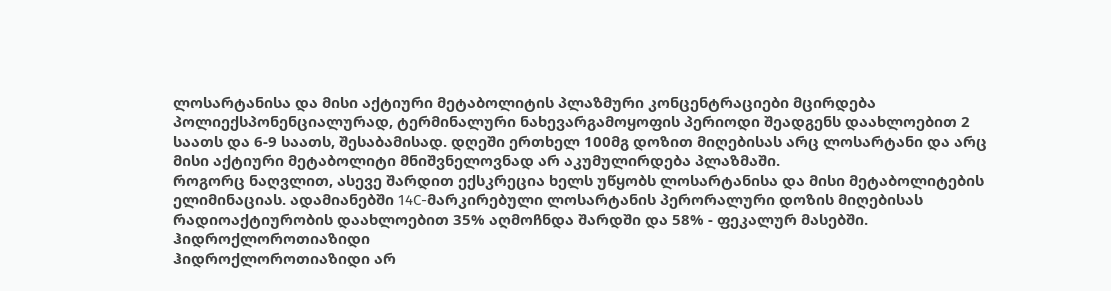ლოსარტანისა და მისი აქტიური მეტაბოლიტის პლაზმური კონცენტრაციები მცირდება პოლიექსპონენციალურად, ტერმინალური ნახევარგამოყოფის პერიოდი შეადგენს დაახლოებით 2 საათს და 6-9 საათს, შესაბამისად. დღეში ერთხელ 100მგ დოზით მიღებისას არც ლოსარტანი და არც მისი აქტიური მეტაბოლიტი მნიშვნელოვნად არ აკუმულირდება პლაზმაში.
როგორც ნაღვლით, ასევე შარდით ექსკრეცია ხელს უწყობს ლოსარტანისა და მისი მეტაბოლიტების ელიმინაციას. ადამიანებში 14C-მარკირებული ლოსარტანის პერორალური დოზის მიღებისას რადიოაქტიურობის დაახლოებით 35% აღმოჩნდა შარდში და 58% - ფეკალურ მასებში.
ჰიდროქლოროთიაზიდი
ჰიდროქლოროთიაზიდი არ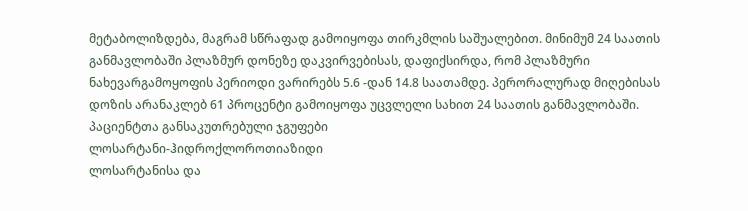მეტაბოლიზდება, მაგრამ სწრაფად გამოიყოფა თირკმლის საშუალებით. მინიმუმ 24 საათის განმავლობაში პლაზმურ დონეზე დაკვირვებისას, დაფიქსირდა, რომ პლაზმური ნახევარგამოყოფის პერიოდი ვარირებს 5.6 -დან 14.8 საათამდე. პერორალურად მიღებისას დოზის არანაკლებ 61 პროცენტი გამოიყოფა უცვლელი სახით 24 საათის განმავლობაში.
პაციენტთა განსაკუთრებული ჯგუფები
ლოსარტანი-ჰიდროქლოროთიაზიდი
ლოსარტანისა და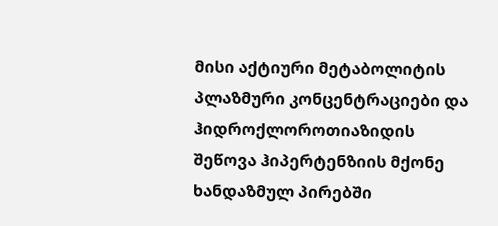მისი აქტიური მეტაბოლიტის პლაზმური კონცენტრაციები და ჰიდროქლოროთიაზიდის შეწოვა ჰიპერტენზიის მქონე ხანდაზმულ პირებში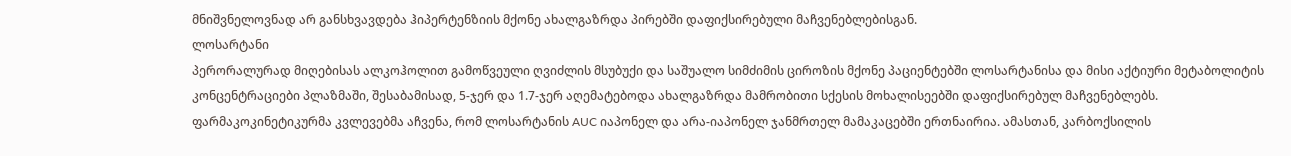მნიშვნელოვნად არ განსხვავდება ჰიპერტენზიის მქონე ახალგაზრდა პირებში დაფიქსირებული მაჩვენებლებისგან.
ლოსარტანი
პერორალურად მიღებისას ალკოჰოლით გამოწვეული ღვიძლის მსუბუქი და საშუალო სიმძიმის ციროზის მქონე პაციენტებში ლოსარტანისა და მისი აქტიური მეტაბოლიტის კონცენტრაციები პლაზმაში, შესაბამისად, 5-ჯერ და 1.7-ჯერ აღემატებოდა ახალგაზრდა მამრობითი სქესის მოხალისეებში დაფიქსირებულ მაჩვენებლებს.
ფარმაკოკინეტიკურმა კვლევებმა აჩვენა, რომ ლოსარტანის AUC იაპონელ და არა-იაპონელ ჯანმრთელ მამაკაცებში ერთნაირია. ამასთან, კარბოქსილის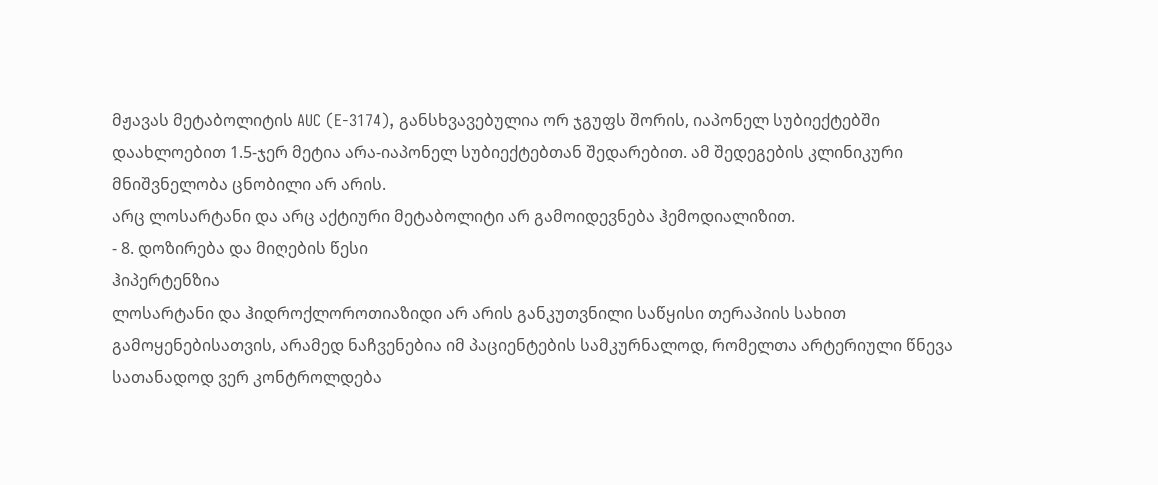მჟავას მეტაბოლიტის AUC (E-3174), განსხვავებულია ორ ჯგუფს შორის, იაპონელ სუბიექტებში დაახლოებით 1.5-ჯერ მეტია არა-იაპონელ სუბიექტებთან შედარებით. ამ შედეგების კლინიკური მნიშვნელობა ცნობილი არ არის.
არც ლოსარტანი და არც აქტიური მეტაბოლიტი არ გამოიდევნება ჰემოდიალიზით.
- 8. დოზირება და მიღების წესი
ჰიპერტენზია
ლოსარტანი და ჰიდროქლოროთიაზიდი არ არის განკუთვნილი საწყისი თერაპიის სახით გამოყენებისათვის, არამედ ნაჩვენებია იმ პაციენტების სამკურნალოდ, რომელთა არტერიული წნევა სათანადოდ ვერ კონტროლდება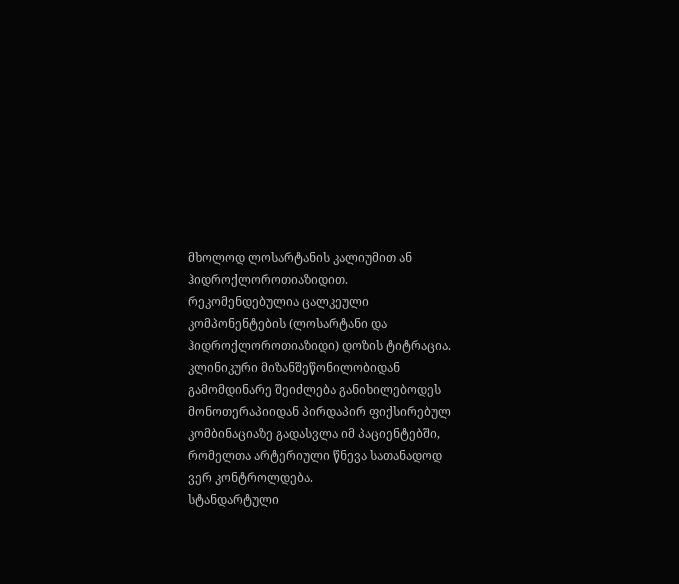მხოლოდ ლოსარტანის კალიუმით ან ჰიდროქლოროთიაზიდით.
რეკომენდებულია ცალკეული კომპონენტების (ლოსარტანი და ჰიდროქლოროთიაზიდი) დოზის ტიტრაცია.
კლინიკური მიზანშეწონილობიდან გამომდინარე შეიძლება განიხილებოდეს მონოთერაპიიდან პირდაპირ ფიქსირებულ კომბინაციაზე გადასვლა იმ პაციენტებში, რომელთა არტერიული წნევა სათანადოდ ვერ კონტროლდება.
სტანდარტული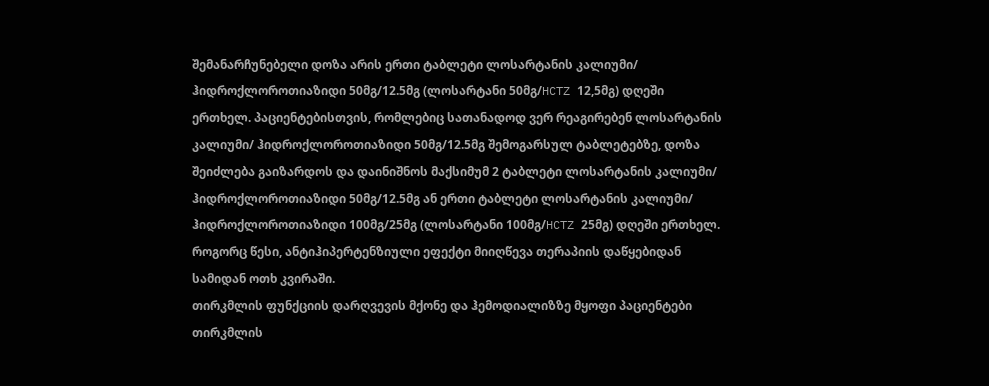შემანარჩუნებელი დოზა არის ერთი ტაბლეტი ლოსარტანის კალიუმი/ ჰიდროქლოროთიაზიდი 50მგ/12.5მგ (ლოსარტანი 50მგ/HCTZ 12,5მგ) დღეში ერთხელ. პაციენტებისთვის, რომლებიც სათანადოდ ვერ რეაგირებენ ლოსარტანის კალიუმი/ ჰიდროქლოროთიაზიდი 50მგ/12.5მგ შემოგარსულ ტაბლეტებზე, დოზა შეიძლება გაიზარდოს და დაინიშნოს მაქსიმუმ 2 ტაბლეტი ლოსარტანის კალიუმი/ ჰიდროქლოროთიაზიდი 50მგ/12.5მგ ან ერთი ტაბლეტი ლოსარტანის კალიუმი/ ჰიდროქლოროთიაზიდი 100მგ/25მგ (ლოსარტანი 100მგ/HCTZ 25მგ) დღეში ერთხელ. როგორც წესი, ანტიჰიპერტენზიული ეფექტი მიიღწევა თერაპიის დაწყებიდან სამიდან ოთხ კვირაში.
თირკმლის ფუნქციის დარღვევის მქონე და ჰემოდიალიზზე მყოფი პაციენტები
თირკმლის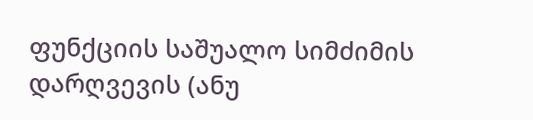ფუნქციის საშუალო სიმძიმის დარღვევის (ანუ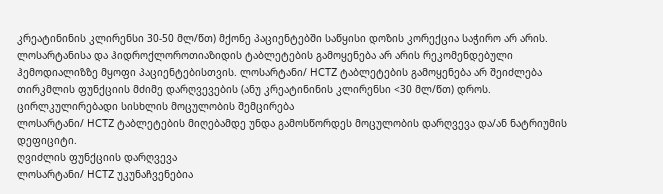კრეატინინის კლირენსი 30-50 მლ/წთ) მქონე პაციენტებში საწყისი დოზის კორექცია საჭირო არ არის. ლოსარტანისა და ჰიდროქლოროთიაზიდის ტაბლეტების გამოყენება არ არის რეკომენდებული ჰემოდიალიზზე მყოფი პაციენტებისთვის. ლოსარტანი/ HCTZ ტაბლეტების გამოყენება არ შეიძლება თირკმლის ფუნქციის მძიმე დარღვევების (ანუ კრეატინინის კლირენსი <30 მლ/წთ) დროს.
ცირლკულირებადი სისხლის მოცულობის შემცირება
ლოსარტანი/ HCTZ ტაბლეტების მიღებამდე უნდა გამოსწორდეს მოცულობის დარღვევა და/ან ნატრიუმის დეფიციტი.
ღვიძლის ფუნქციის დარღვევა
ლოსარტანი/ HCTZ უკუნაჩვენებია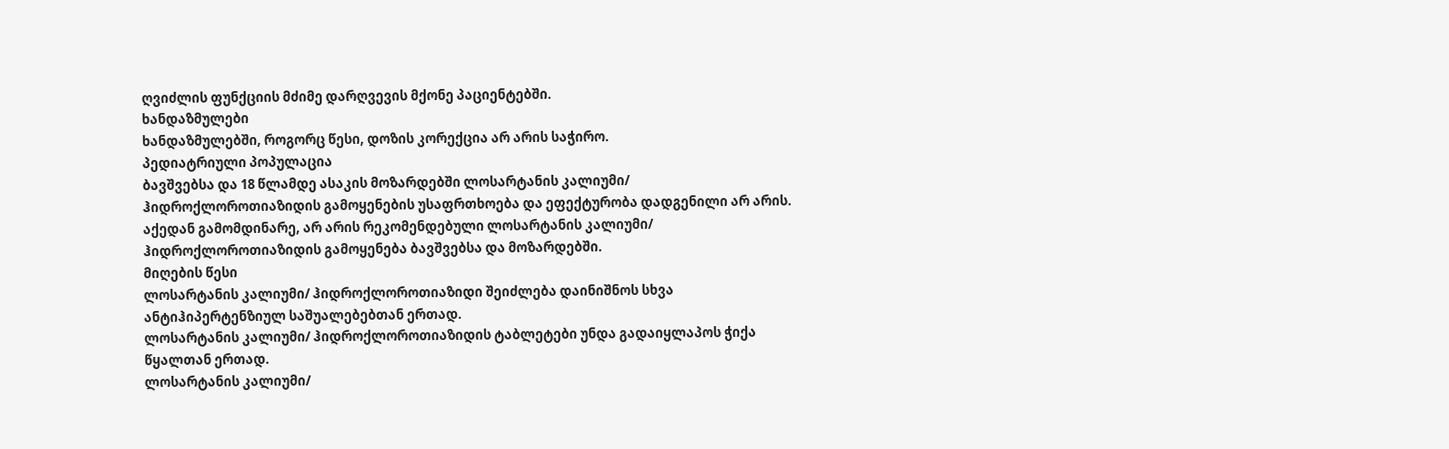ღვიძლის ფუნქციის მძიმე დარღვევის მქონე პაციენტებში.
ხანდაზმულები
ხანდაზმულებში, როგორც წესი, დოზის კორექცია არ არის საჭირო.
პედიატრიული პოპულაცია
ბავშვებსა და 18 წლამდე ასაკის მოზარდებში ლოსარტანის კალიუმი/ ჰიდროქლოროთიაზიდის გამოყენების უსაფრთხოება და ეფექტურობა დადგენილი არ არის. აქედან გამომდინარე, არ არის რეკომენდებული ლოსარტანის კალიუმი/ ჰიდროქლოროთიაზიდის გამოყენება ბავშვებსა და მოზარდებში.
მიღების წესი
ლოსარტანის კალიუმი/ ჰიდროქლოროთიაზიდი შეიძლება დაინიშნოს სხვა ანტიჰიპერტენზიულ საშუალებებთან ერთად.
ლოსარტანის კალიუმი/ ჰიდროქლოროთიაზიდის ტაბლეტები უნდა გადაიყლაპოს ჭიქა წყალთან ერთად.
ლოსარტანის კალიუმი/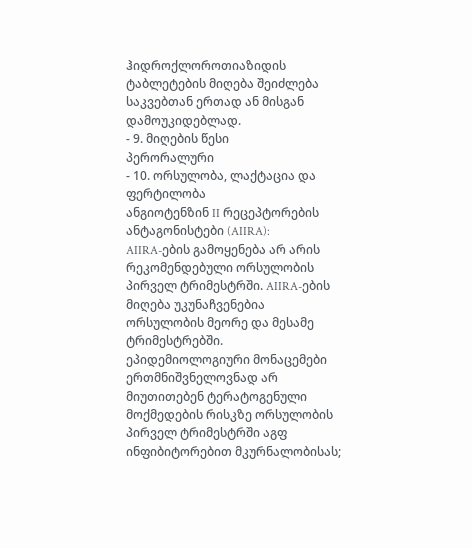ჰიდროქლოროთიაზიდის ტაბლეტების მიღება შეიძლება საკვებთან ერთად ან მისგან დამოუკიდებლად.
- 9. მიღების წესი
პერორალური
- 10. ორსულობა, ლაქტაცია და ფერტილობა
ანგიოტენზინ II რეცეპტორების ანტაგონისტები (AIIRA):
AIIRA-ების გამოყენება არ არის რეკომენდებული ორსულობის პირველ ტრიმესტრში. AIIRA-ების მიღება უკუნაჩვენებია ორსულობის მეორე და მესამე ტრიმესტრებში.
ეპიდემიოლოგიური მონაცემები ერთმნიშვნელოვნად არ მიუთითებენ ტერატოგენული მოქმედების რისკზე ორსულობის პირველ ტრიმესტრში აგფ ინფიბიტორებით მკურნალობისას;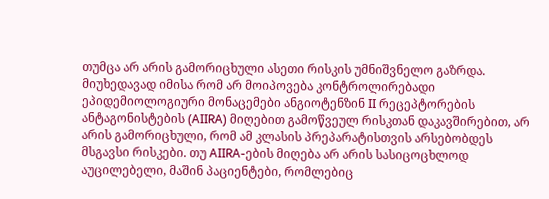თუმცა არ არის გამორიცხული ასეთი რისკის უმნიშვნელო გაზრდა. მიუხედავად იმისა რომ არ მოიპოვება კონტროლირებადი ეპიდემიოლოგიური მონაცემები ანგიოტენზინ II რეცეპტორების ანტაგონისტების (AIIRA) მიღებით გამოწვეულ რისკთან დაკავშირებით, არ არის გამორიცხული, რომ ამ კლასის პრეპარატისთვის არსებობდეს მსგავსი რისკები. თუ AIIRA-ების მიღება არ არის სასიცოცხლოდ აუცილებელი, მაშინ პაციენტები, რომლებიც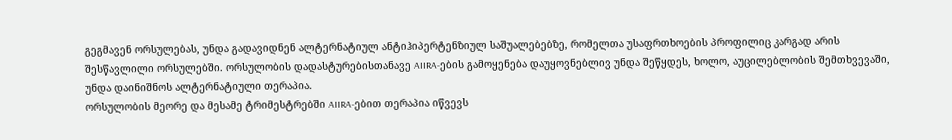გეგმავენ ორსულებას, უნდა გადავიდნენ ალტერნატიულ ანტიჰიპერტენზიულ საშუალებებზე, რომელთა უსაფრთხოების პროფილიც კარგად არის შესწავლილი ორსულებში. ორსულობის დადასტურებისთანავე AIIRA-ების გამოყენება დაუყოვნებლივ უნდა შეწყდეს, ხოლო, აუცილებლობის შემთხვევაში, უნდა დაინიშნოს ალტერნატიული თერაპია.
ორსულობის მეორე და მესამე ტრიმესტრებში AIIRA-ებით თერაპია იწვევს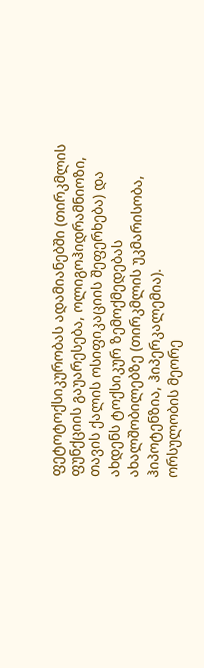ფეტოტოქსიკურობას ადამიანებში (თირკმლის ფუნქციის გაუარესება, ოლიგოჰიდრამნიოზი, თავის ქალის ოსიფიკაციის შეფერხება) და ახდენს ტოქსიკურ ზემოქმედებას ახალშობილებზე (თირკმლის უკმარისობა, ჰიპოტენზია, ჰიპერკალემია).
ორსულობის მეორე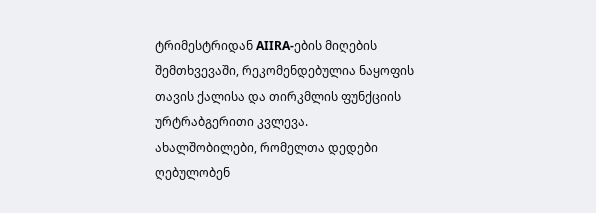ტრიმესტრიდან AIIRA-ების მიღების შემთხვევაში, რეკომენდებულია ნაყოფის თავის ქალისა და თირკმლის ფუნქციის ურტრაბგერითი კვლევა.
ახალშობილები, რომელთა დედები ღებულობენ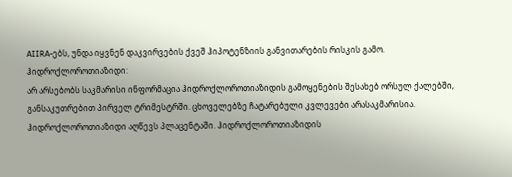AIIRA-ებს, უნდა იყვნენ დაკვირვების ქვეშ ჰიპოტენზიის განვითარების რისკის გამო.
ჰიდროქლოროთიაზიდი:
არ არსებობს საკმარისი ინფორმაცია ჰიდროქლოროთიაზიდის გამოყენების შესახებ ორსულ ქალებში, განსაკუთრებით პირველ ტრიმესტრში. ცხოველებზე ჩატარებული კვლევები არასაკმარისია.
ჰიდროქლოროთიაზიდი აღწევს პლაცენტაში. ჰიდროქლოროთიაზიდის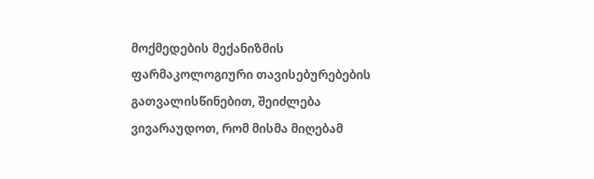მოქმედების მექანიზმის ფარმაკოლოგიური თავისებურებების გათვალისწინებით, შეიძლება ვივარაუდოთ, რომ მისმა მიღებამ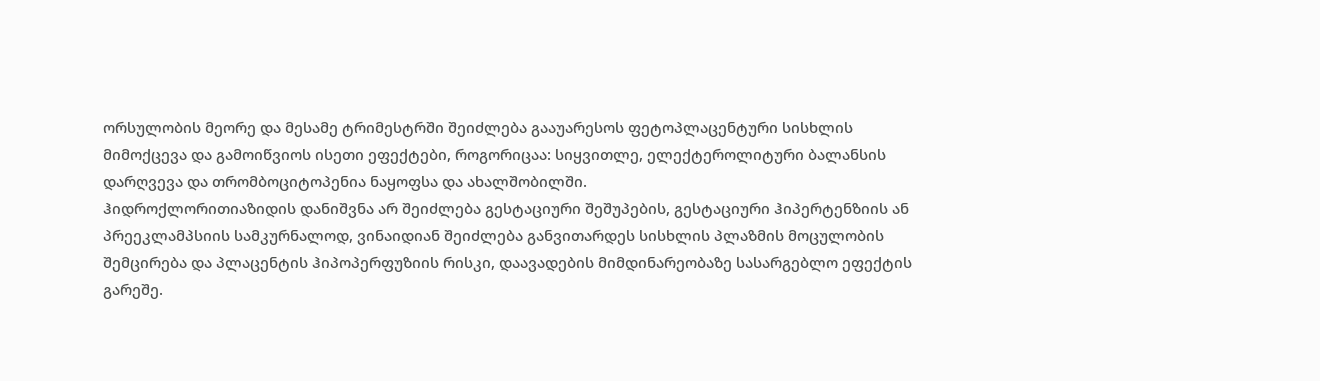ორსულობის მეორე და მესამე ტრიმესტრში შეიძლება გააუარესოს ფეტოპლაცენტური სისხლის მიმოქცევა და გამოიწვიოს ისეთი ეფექტები, როგორიცაა: სიყვითლე, ელექტეროლიტური ბალანსის დარღვევა და თრომბოციტოპენია ნაყოფსა და ახალშობილში.
ჰიდროქლორითიაზიდის დანიშვნა არ შეიძლება გესტაციური შეშუპების, გესტაციური ჰიპერტენზიის ან პრეეკლამპსიის სამკურნალოდ, ვინაიდიან შეიძლება განვითარდეს სისხლის პლაზმის მოცულობის შემცირება და პლაცენტის ჰიპოპერფუზიის რისკი, დაავადების მიმდინარეობაზე სასარგებლო ეფექტის გარეშე.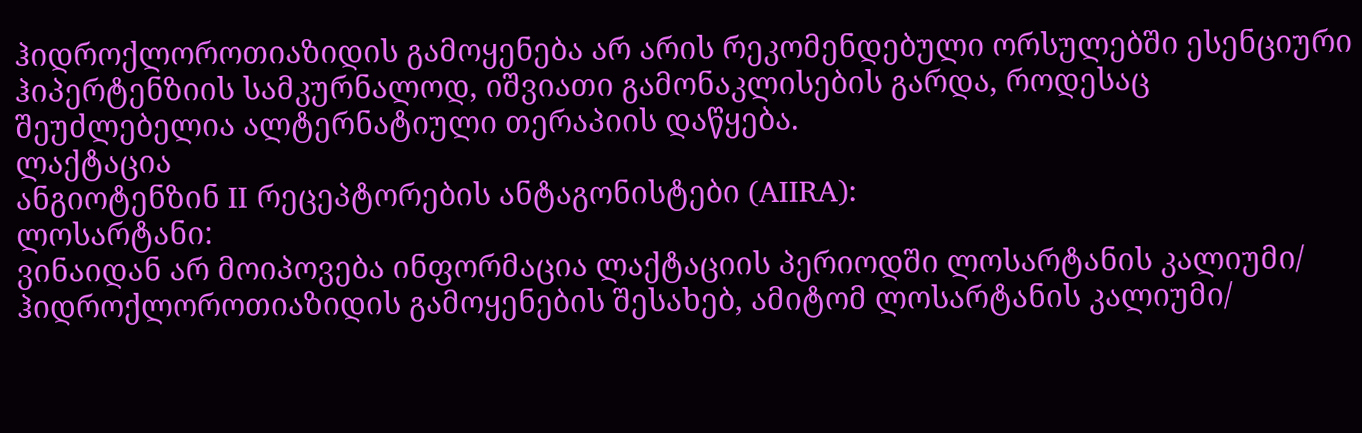ჰიდროქლოროთიაზიდის გამოყენება არ არის რეკომენდებული ორსულებში ესენციური ჰიპერტენზიის სამკურნალოდ, იშვიათი გამონაკლისების გარდა, როდესაც შეუძლებელია ალტერნატიული თერაპიის დაწყება.
ლაქტაცია
ანგიოტენზინ II რეცეპტორების ანტაგონისტები (AIIRA):
ლოსარტანი:
ვინაიდან არ მოიპოვება ინფორმაცია ლაქტაციის პერიოდში ლოსარტანის კალიუმი/ ჰიდროქლოროთიაზიდის გამოყენების შესახებ, ამიტომ ლოსარტანის კალიუმი/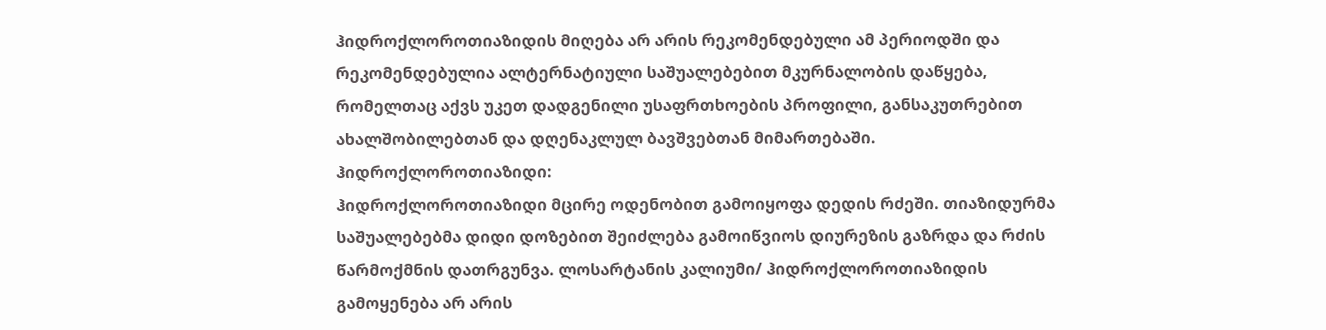ჰიდროქლოროთიაზიდის მიღება არ არის რეკომენდებული ამ პერიოდში და რეკომენდებულია ალტერნატიული საშუალებებით მკურნალობის დაწყება, რომელთაც აქვს უკეთ დადგენილი უსაფრთხოების პროფილი, განსაკუთრებით ახალშობილებთან და დღენაკლულ ბავშვებთან მიმართებაში.
ჰიდროქლოროთიაზიდი:
ჰიდროქლოროთიაზიდი მცირე ოდენობით გამოიყოფა დედის რძეში. თიაზიდურმა საშუალებებმა დიდი დოზებით შეიძლება გამოიწვიოს დიურეზის გაზრდა და რძის წარმოქმნის დათრგუნვა. ლოსარტანის კალიუმი/ ჰიდროქლოროთიაზიდის გამოყენება არ არის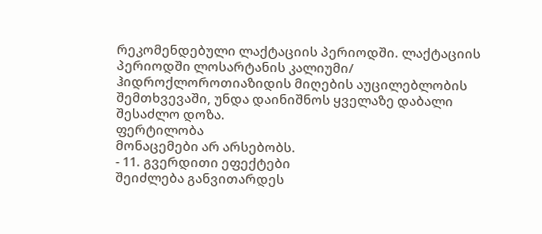რეკომენდებული ლაქტაციის პერიოდში. ლაქტაციის პერიოდში ლოსარტანის კალიუმი/ ჰიდროქლოროთიაზიდის მიღების აუცილებლობის შემთხვევაში, უნდა დაინიშნოს ყველაზე დაბალი შესაძლო დოზა.
ფერტილობა
მონაცემები არ არსებობს.
- 11. გვერდითი ეფექტები
შეიძლება განვითარდეს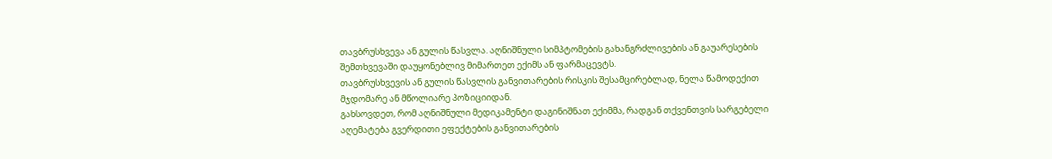თავბრუსხვევა ან გულის წასვლა. აღნიშნული სიმპტომების გახანგრძლივების ან გაუარესების შემთხვევაში დაუყონებლივ მიმართეთ ექიმს ან ფარმაცევტს.
თავბრუსხვევის ან გულის წასვლის განვითარების რისკის შესამცირებლად, ნელა წამოდექით მჯდომარე ან მწოლიარე პოზიციიდან.
გახსოვდეთ, რომ აღნიშნული მედიკამენტი დაგინიშნათ ექიმმა, რადგან თქვენთვის სარგებელი აღემატება გვერდითი ეფექტების განვითარების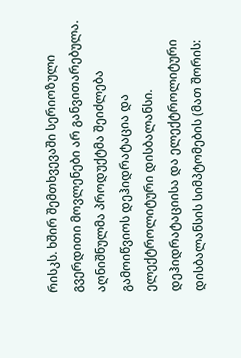რისკს. ხშირ შემთხვევაში სერიოზული გვერდითი მოვლენები არ განვითარებულა.
აღნიშნულმა პროდუქტმა შეიძლება გამოიწვიოს დეჰიდრატაცია და ელექტროლიტური დისბალანსი. დეჰიდრატაციისა და ელექტროლიტური დისბალანსის სიმპტომების (მათ შორის: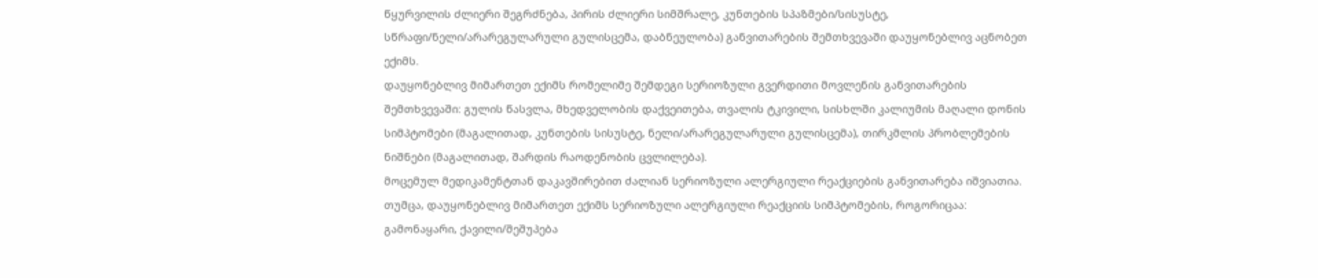წყურვილის ძლიერი შეგრძნება, პირის ძლიერი სიმშრალე, კუნთების სპაზმები/სისუსტე, სწრაფი/ნელი/არარეგულარული გულისცემა, დაბნეულობა) განვითარების შემთხვევაში დაუყონებლივ აცნობეთ ექიმს.
დაუყონებლივ მიმართეთ ექიმს რომელიმე შემდეგი სერიოზული გვერდითი მოვლენის განვითარების შემთხვევაში: გულის წასვლა, მხედველობის დაქვეითება, თვალის ტკივილი, სისხლში კალიუმის მაღალი დონის სიმპტომები (მაგალითად, კუნთების სისუსტე, ნელი/არარეგულარული გულისცემა), თირკმლის პრობლემების ნიშნები (მაგალითად, შარდის რაოდენობის ცვლილება).
მოცემულ მედიკამენტთან დაკავშირებით ძალიან სერიოზული ალერგიული რეაქციების განვითარება იშვიათია. თუმცა, დაუყონებლივ მიმართეთ ექიმს სერიოზული ალერგიული რეაქციის სიმპტომების, როგორიცაა: გამონაყარი, ქავილი/შეშუპება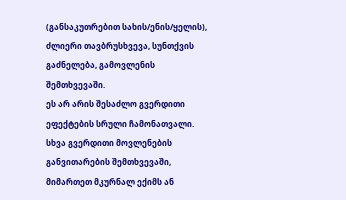(განსაკუთრებით სახის/ენის/ყელის), ძლიერი თავბრუსხვევა, სუნთქვის გაძნელება, გამოვლენის შემთხვევაში.
ეს არ არის შესაძლო გვერდითი ეფექტების სრული ჩამონათვალი. სხვა გვერდითი მოვლენების განვითარების შემთხვევაში, მიმართეთ მკურნალ ექიმს ან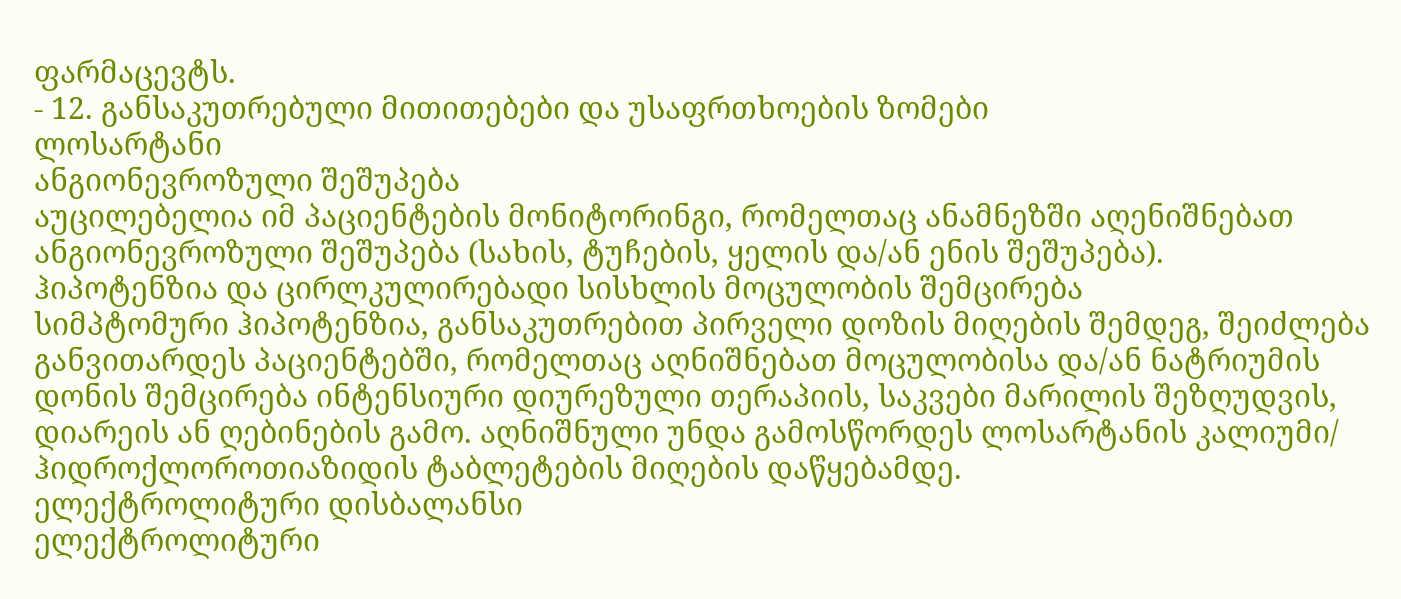ფარმაცევტს.
- 12. განსაკუთრებული მითითებები და უსაფრთხოების ზომები
ლოსარტანი
ანგიონევროზული შეშუპება
აუცილებელია იმ პაციენტების მონიტორინგი, რომელთაც ანამნეზში აღენიშნებათ ანგიონევროზული შეშუპება (სახის, ტუჩების, ყელის და/ან ენის შეშუპება).
ჰიპოტენზია და ცირლკულირებადი სისხლის მოცულობის შემცირება
სიმპტომური ჰიპოტენზია, განსაკუთრებით პირველი დოზის მიღების შემდეგ, შეიძლება განვითარდეს პაციენტებში, რომელთაც აღნიშნებათ მოცულობისა და/ან ნატრიუმის დონის შემცირება ინტენსიური დიურეზული თერაპიის, საკვები მარილის შეზღუდვის, დიარეის ან ღებინების გამო. აღნიშნული უნდა გამოსწორდეს ლოსარტანის კალიუმი/ ჰიდროქლოროთიაზიდის ტაბლეტების მიღების დაწყებამდე.
ელექტროლიტური დისბალანსი
ელექტროლიტური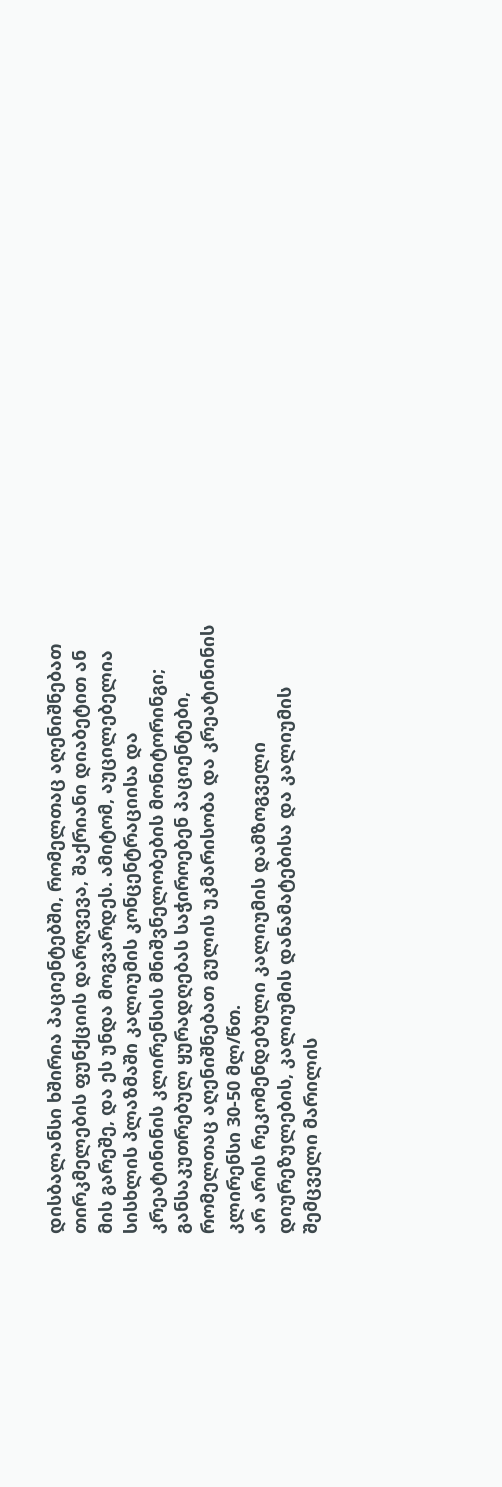დისბალანსი ხშირია პაციენტებში, რომელთაც აღენიშნებათ თირკმელების ფუნქციის დარღვევა, შაქრიანი დიაბეტით ან მის გარეშე, და ეს უნდა მოგვარდეს. ამიტომ, აუცილებელია სისხლის პლაზმაში კალიუმის კონცენტრაციისა და კრეატინინის კლირენსის მნიშვნელობების მონიტორინგი; განსაკუთრებულ ყურადღებას საჭიროებენ პაციენტები, რომელთაც აღენიშნებათ გულის უკმარისობა და კრეატინინის კლირენსი 30-50 მლ/წთ.
არ არის რეკომენდებული კალიუმის დამზოგველი დიურეზულების, კალიუმის დანამატებისა და კალიუმის შემცველი მარილის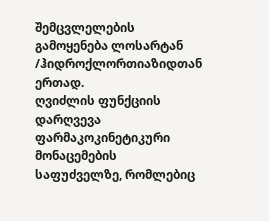შემცვლელების გამოყენება ლოსარტან /ჰიდროქლორთიაზიდთან ერთად.
ღვიძლის ფუნქციის დარღვევა
ფარმაკოკინეტიკური მონაცემების საფუძველზე, რომლებიც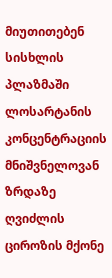მიუთითებენ სისხლის პლაზმაში ლოსარტანის კონცენტრაციის მნიშვნელოვან ზრდაზე ღვიძლის ციროზის მქონე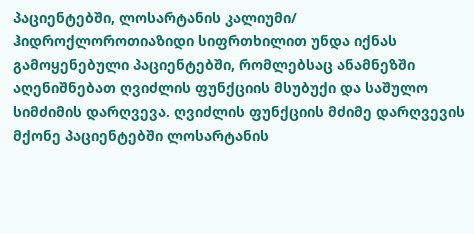პაციენტებში, ლოსარტანის კალიუმი/ ჰიდროქლოროთიაზიდი სიფრთხილით უნდა იქნას გამოყენებული პაციენტებში, რომლებსაც ანამნეზში აღენიშნებათ ღვიძლის ფუნქციის მსუბუქი და საშულო სიმძიმის დარღვევა. ღვიძლის ფუნქციის მძიმე დარღვევის მქონე პაციენტებში ლოსარტანის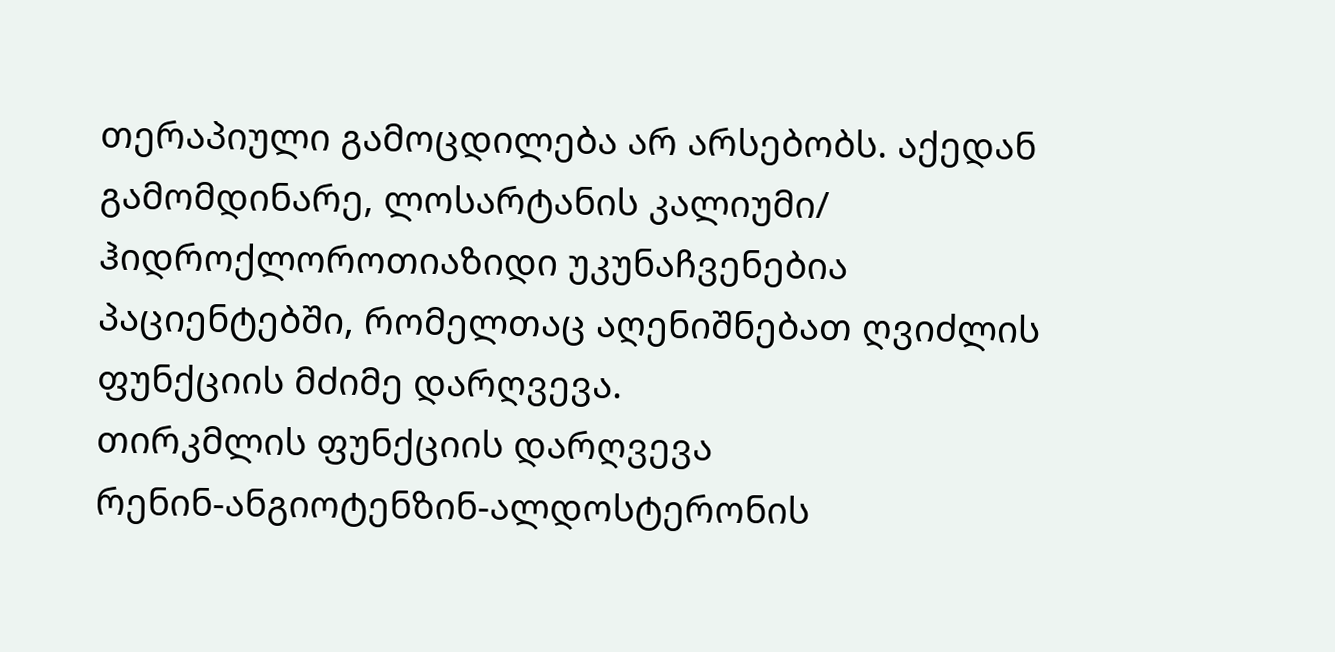თერაპიული გამოცდილება არ არსებობს. აქედან გამომდინარე, ლოსარტანის კალიუმი/ ჰიდროქლოროთიაზიდი უკუნაჩვენებია პაციენტებში, რომელთაც აღენიშნებათ ღვიძლის ფუნქციის მძიმე დარღვევა.
თირკმლის ფუნქციის დარღვევა
რენინ-ანგიოტენზინ-ალდოსტერონის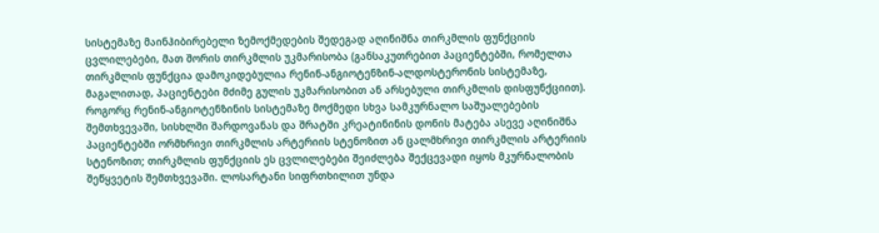სისტემაზე მაინჰიბირებელი ზემოქმედების შედეგად აღინიშნა თირკმლის ფუნქციის ცვლილებები, მათ შორის თირკმლის უკმარისობა (განსაკუთრებით პაციენტებში, რომელთა თირკმლის ფუნქცია დამოკიდებულია რენინ-ანგიოტენზინ-ალდოსტერონის სისტემაზე, მაგალითად, პაციენტები მძიმე გულის უკმარისობით ან არსებული თირკმლის დისფუნქციით).
როგორც რენინ-ანგიოტენზინის სისტემაზე მოქმედი სხვა სამკურნალო საშუალებების შემთხვევაში, სისხლში შარდოვანას და შრატში კრეატინინის დონის მატება ასევე აღინიშნა პაციენტებში ორმხრივი თირკმლის არტერიის სტენოზით ან ცალმხრივი თირკმლის არტერიის სტენოზით; თირკმლის ფუნქციის ეს ცვლილებები შეიძლება შექცევადი იყოს მკურნალობის შეწყვეტის შემთხვევაში. ლოსარტანი სიფრთხილით უნდა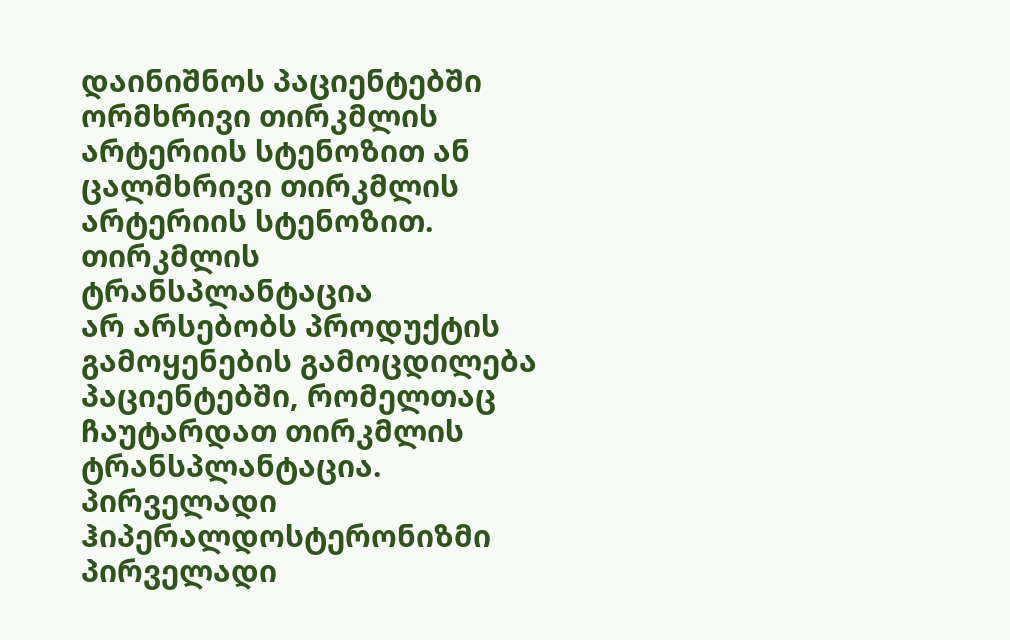დაინიშნოს პაციენტებში ორმხრივი თირკმლის არტერიის სტენოზით ან ცალმხრივი თირკმლის არტერიის სტენოზით.
თირკმლის ტრანსპლანტაცია
არ არსებობს პროდუქტის გამოყენების გამოცდილება პაციენტებში, რომელთაც ჩაუტარდათ თირკმლის ტრანსპლანტაცია.
პირველადი ჰიპერალდოსტერონიზმი
პირველადი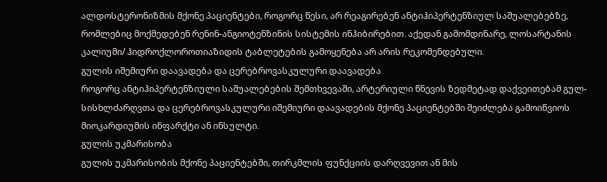ალდოსტერონიზმის მქონე პაციენტები, როგორც წესი, არ რეაგირებენ ანტიჰიპერტენზიულ საშუალებებზე, რომლებიც მოქმედებენ რენინ-ანგიოტენზინის სისტემის ინჰიბირებით. აქედან გამომდინარე, ლოსარტანის კალიუმი/ ჰიდროქლოროთიაზიდის ტაბლეტების გამოყენება არ არის რეკომენდებული.
გულის იშემიური დაავადება და ცერებროვასკულური დაავადება
როგორც ანტიჰიპერტენზიული საშუალებების შემთხვევაში, არტერიული წნევის ზედმეტად დაქვეითებამ გულ-სისხლძარღვთა და ცერებროვასკულური იშემიური დაავადების მქონე პაციენტებში შეიძლება გამოიწვიოს მიოკარდიუმის ინფარქტი ან ინსულტი.
გულის უკმარისობა
გულის უკმარისობის მქონე პაციენტებში, თირკმლის ფუნქციის დარღვევით ან მის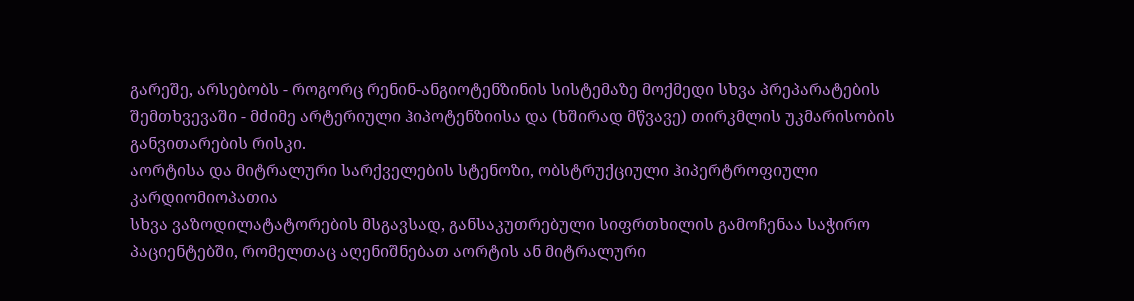გარეშე, არსებობს - როგორც რენინ-ანგიოტენზინის სისტემაზე მოქმედი სხვა პრეპარატების შემთხვევაში - მძიმე არტერიული ჰიპოტენზიისა და (ხშირად მწვავე) თირკმლის უკმარისობის განვითარების რისკი.
აორტისა და მიტრალური სარქველების სტენოზი, ობსტრუქციული ჰიპერტროფიული კარდიომიოპათია
სხვა ვაზოდილატატორების მსგავსად, განსაკუთრებული სიფრთხილის გამოჩენაა საჭირო პაციენტებში, რომელთაც აღენიშნებათ აორტის ან მიტრალური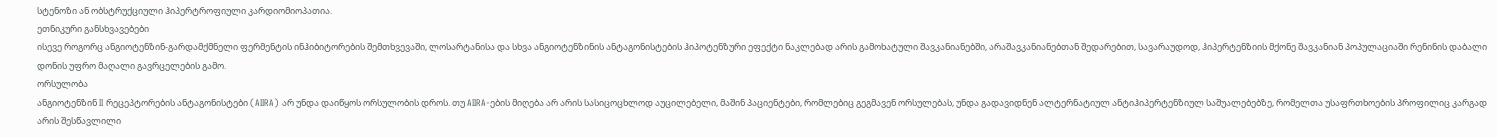სტენოზი ან ობსტრუქციული ჰიპერტროფიული კარდიომიოპათია.
ეთნიკური განსხვავებები
ისევე როგორც ანგიოტენზინ-გარდამქმნელი ფერმენტის ინჰიბიტორების შემთხვევაში, ლოსარტანისა და სხვა ანგიოტენზინის ანტაგონისტების ჰიპოტენზური ეფექტი ნაკლებად არის გამოხატული შავკანიანებში, არაშავკანიანებთან შედარებით, სავარაუდოდ, ჰიპერტენზიის მქონე შავკანიან პოპულაციაში რენინის დაბალი დონის უფრო მაღალი გავრცელების გამო.
ორსულობა
ანგიოტენზინ II რეცეპტორების ანტაგონისტები (AIIRA) არ უნდა დაიწყოს ორსულობის დროს. თუ AIIRA-ების მიღება არ არის სასიცოცხლოდ აუცილებელი, მაშინ პაციენტები, რომლებიც გეგმავენ ორსულებას, უნდა გადავიდნენ ალტერნატიულ ანტიჰიპერტენზიულ საშუალებებზე, რომელთა უსაფრთხოების პროფილიც კარგად არის შესწავლილი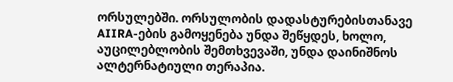ორსულებში. ორსულობის დადასტურებისთანავე AIIRA-ების გამოყენება უნდა შეწყდეს, ხოლო, აუცილებლობის შემთხვევაში, უნდა დაინიშნოს ალტერნატიული თერაპია.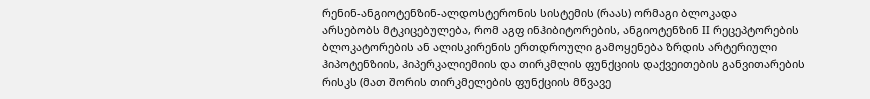რენინ-ანგიოტენზინ-ალდოსტერონის სისტემის (რაას) ორმაგი ბლოკადა
არსებობს მტკიცებულება, რომ აგფ ინჰიბიტორების, ანგიოტენზინ II რეცეპტორების ბლოკატორების ან ალისკირენის ერთდროული გამოყენება ზრდის არტერიული ჰიპოტენზიის, ჰიპერკალიემიის და თირკმლის ფუნქციის დაქვეითების განვითარების რისკს (მათ შორის თირკმელების ფუნქციის მწვავე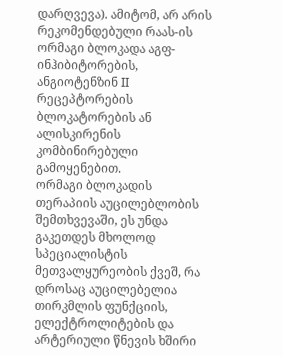დარღვევა). ამიტომ, არ არის რეკომენდებული რაას-ის ორმაგი ბლოკადა აგფ-ინჰიბიტორების, ანგიოტენზინ II რეცეპტორების ბლოკატორების ან ალისკირენის კომბინირებული გამოყენებით.
ორმაგი ბლოკადის თერაპიის აუცილებლობის შემთხვევაში, ეს უნდა გაკეთდეს მხოლოდ სპეციალისტის მეთვალყურეობის ქვეშ, რა დროსაც აუცილებელია თირკმლის ფუნქციის, ელექტროლიტების და არტერიული წნევის ხშირი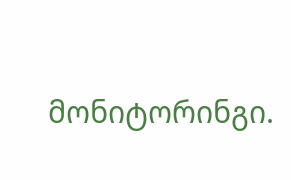მონიტორინგი.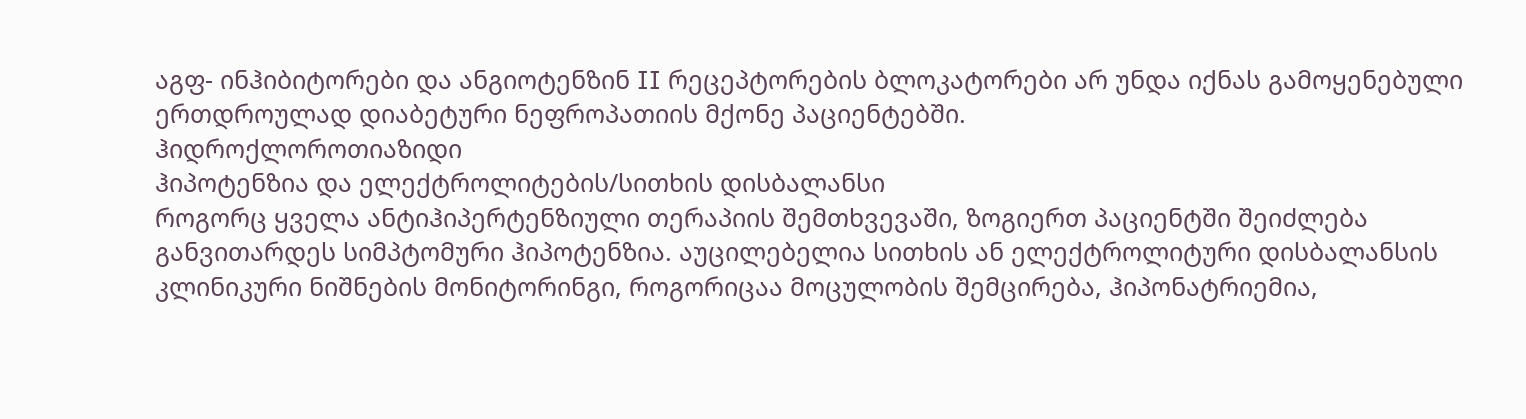აგფ- ინჰიბიტორები და ანგიოტენზინ II რეცეპტორების ბლოკატორები არ უნდა იქნას გამოყენებული ერთდროულად დიაბეტური ნეფროპათიის მქონე პაციენტებში.
ჰიდროქლოროთიაზიდი
ჰიპოტენზია და ელექტროლიტების/სითხის დისბალანსი
როგორც ყველა ანტიჰიპერტენზიული თერაპიის შემთხვევაში, ზოგიერთ პაციენტში შეიძლება განვითარდეს სიმპტომური ჰიპოტენზია. აუცილებელია სითხის ან ელექტროლიტური დისბალანსის კლინიკური ნიშნების მონიტორინგი, როგორიცაა მოცულობის შემცირება, ჰიპონატრიემია,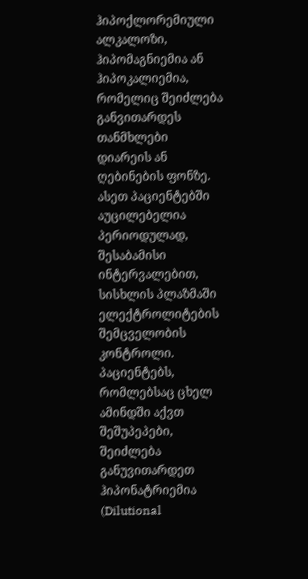ჰიპოქლორემიული ალკალოზი, ჰიპომაგნიემია ან ჰიპოკალიემია, რომელიც შეიძლება განვითარდეს თანმხლები დიარეის ან ღებინების ფონზე. ასეთ პაციენტებში აუცილებელია პერიოდულად, შესაბამისი ინტერვალებით, სისხლის პლაზმაში ელექტროლიტების შემცველობის კონტროლი. პაციენტებს, რომლებსაც ცხელ ამინდში აქვთ შეშუპეპები, შეიძლება განუვითარდეთ ჰიპონატრიემია (Dilutional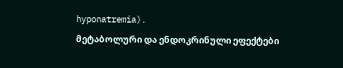hyponatremia).
მეტაბოლური და ენდოკრინული ეფექტები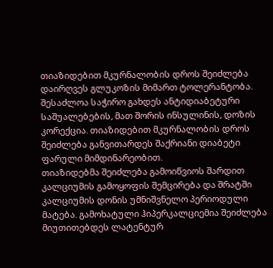თიაზიდებით მკურნალობის დროს შეიძლება დაირღვეს გლუკოზის მიმართ ტოლერანტობა. შესაძლოა საჭირო გახდეს ანტიდიაბეტური საშუალებების, მათ შორის ინსულინის, დოზის კორექცია. თიაზიდებით მკურნალობის დროს შეიძლება განვითარდეს შაქრიანი დიაბეტი ფარული მიმდინარეობით.
თიაზიდებმა შეიძლება გამოიწვიოს შარდით კალციუმის გამოყოფის შემცირება და შრატში კალციუმის დონის უმნიშვნელო პერიოდული მატება. გამოხატული ჰიპერკალციემია შეიძლება მიუთითებდეს ლატენტურ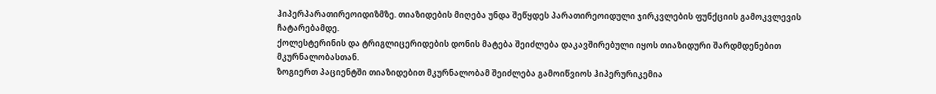ჰიპერპარათირეოიდიზმზე. თიაზიდების მიღება უნდა შეწყდეს პარათირეოიდული ჯირკვლების ფუნქციის გამოკვლევის ჩატარებამდე.
ქოლესტერინის და ტრიგლიცერიდების დონის მატება შეიძლება დაკავშირებული იყოს თიაზიდური შარდმდენებით მკურნალობასთან.
ზოგიერთ პაციენტში თიაზიდებით მკურნალობამ შეიძლება გამოიწვიოს ჰიპერურიკემია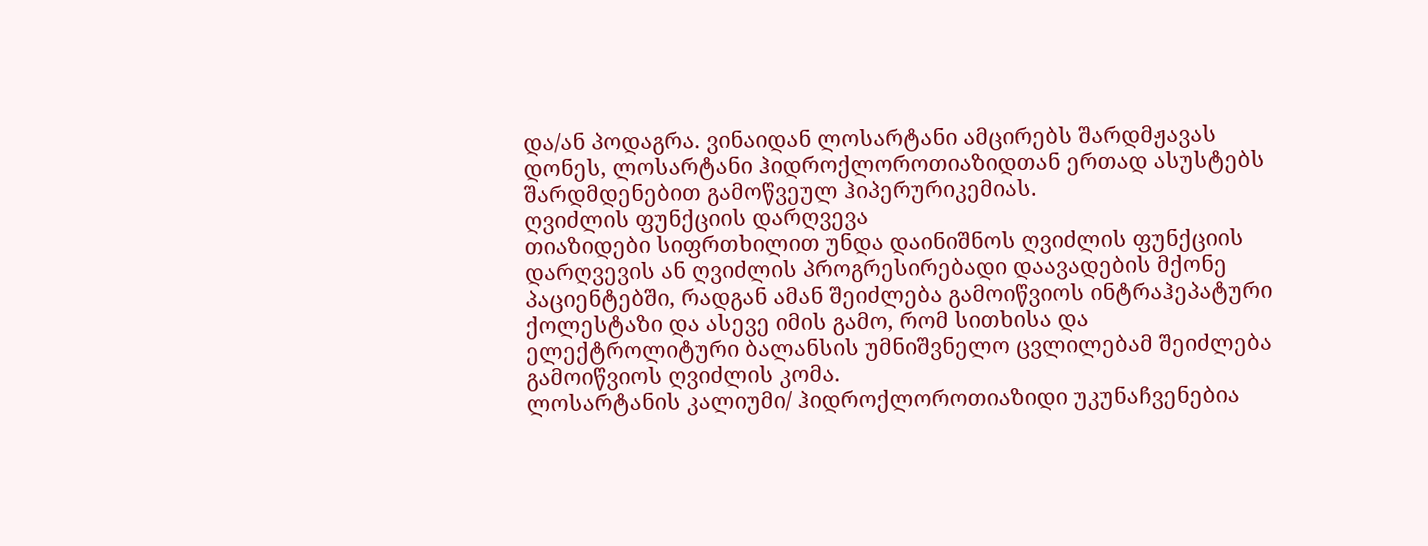და/ან პოდაგრა. ვინაიდან ლოსარტანი ამცირებს შარდმჟავას დონეს, ლოსარტანი ჰიდროქლოროთიაზიდთან ერთად ასუსტებს შარდმდენებით გამოწვეულ ჰიპერურიკემიას.
ღვიძლის ფუნქციის დარღვევა
თიაზიდები სიფრთხილით უნდა დაინიშნოს ღვიძლის ფუნქციის დარღვევის ან ღვიძლის პროგრესირებადი დაავადების მქონე პაციენტებში, რადგან ამან შეიძლება გამოიწვიოს ინტრაჰეპატური ქოლესტაზი და ასევე იმის გამო, რომ სითხისა და ელექტროლიტური ბალანსის უმნიშვნელო ცვლილებამ შეიძლება გამოიწვიოს ღვიძლის კომა.
ლოსარტანის კალიუმი/ ჰიდროქლოროთიაზიდი უკუნაჩვენებია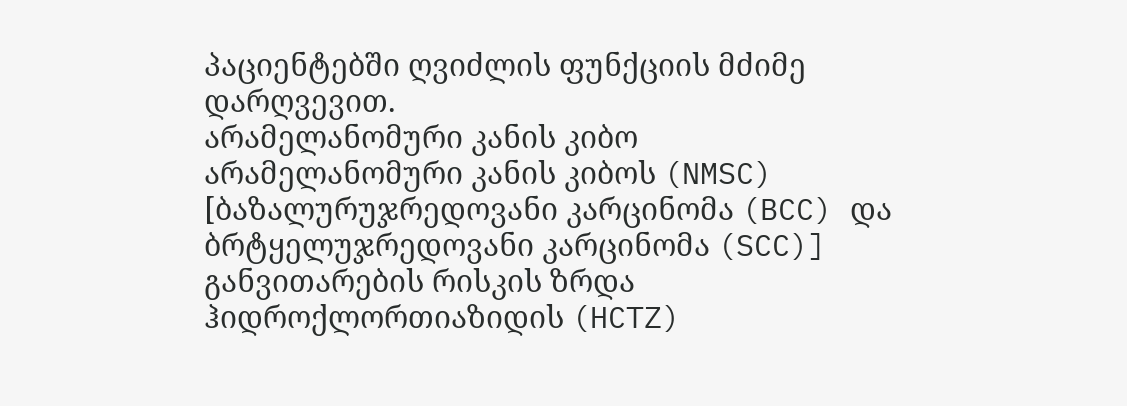პაციენტებში ღვიძლის ფუნქციის მძიმე დარღვევით.
არამელანომური კანის კიბო
არამელანომური კანის კიბოს (NMSC) [ბაზალურუჯრედოვანი კარცინომა (BCC) და ბრტყელუჯრედოვანი კარცინომა (SCC)] განვითარების რისკის ზრდა ჰიდროქლორთიაზიდის (HCTZ)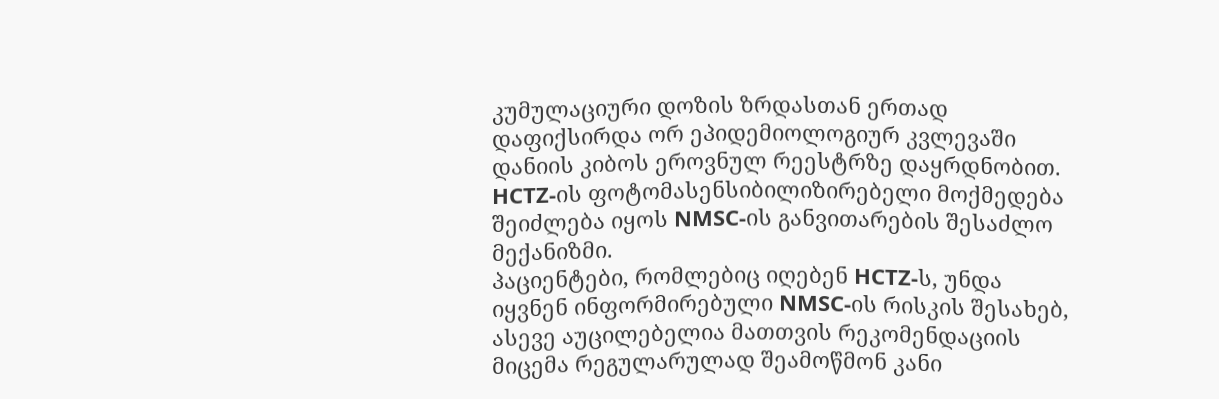კუმულაციური დოზის ზრდასთან ერთად დაფიქსირდა ორ ეპიდემიოლოგიურ კვლევაში დანიის კიბოს ეროვნულ რეესტრზე დაყრდნობით. HCTZ-ის ფოტომასენსიბილიზირებელი მოქმედება შეიძლება იყოს NMSC-ის განვითარების შესაძლო მექანიზმი.
პაციენტები, რომლებიც იღებენ HCTZ-ს, უნდა იყვნენ ინფორმირებული NMSC-ის რისკის შესახებ, ასევე აუცილებელია მათთვის რეკომენდაციის მიცემა რეგულარულად შეამოწმონ კანი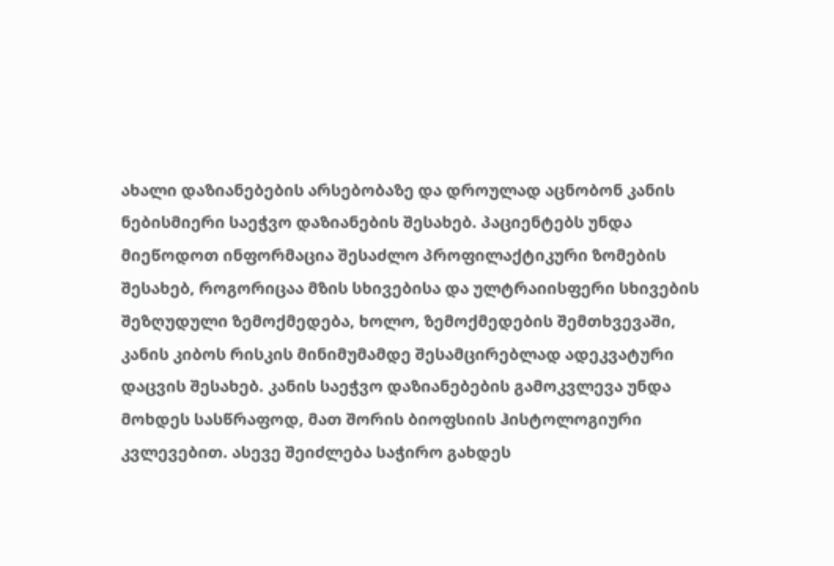ახალი დაზიანებების არსებობაზე და დროულად აცნობონ კანის ნებისმიერი საეჭვო დაზიანების შესახებ. პაციენტებს უნდა მიეწოდოთ ინფორმაცია შესაძლო პროფილაქტიკური ზომების შესახებ, როგორიცაა მზის სხივებისა და ულტრაიისფერი სხივების შეზღუდული ზემოქმედება, ხოლო, ზემოქმედების შემთხვევაში, კანის კიბოს რისკის მინიმუმამდე შესამცირებლად ადეკვატური დაცვის შესახებ. კანის საეჭვო დაზიანებების გამოკვლევა უნდა მოხდეს სასწრაფოდ, მათ შორის ბიოფსიის ჰისტოლოგიური კვლევებით. ასევე შეიძლება საჭირო გახდეს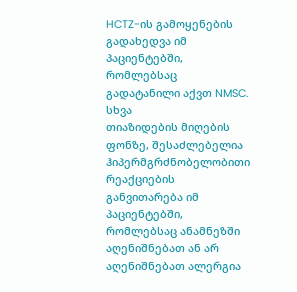HCTZ-ის გამოყენების გადახედვა იმ პაციენტებში, რომლებსაც გადატანილი აქვთ NMSC.
სხვა
თიაზიდების მიღების ფონზე, შესაძლებელია ჰიპერმგრძნობელობითი რეაქციების განვითარება იმ პაციენტებში, რომლებსაც ანამნეზში აღენიშნებათ ან არ აღენიშნებათ ალერგია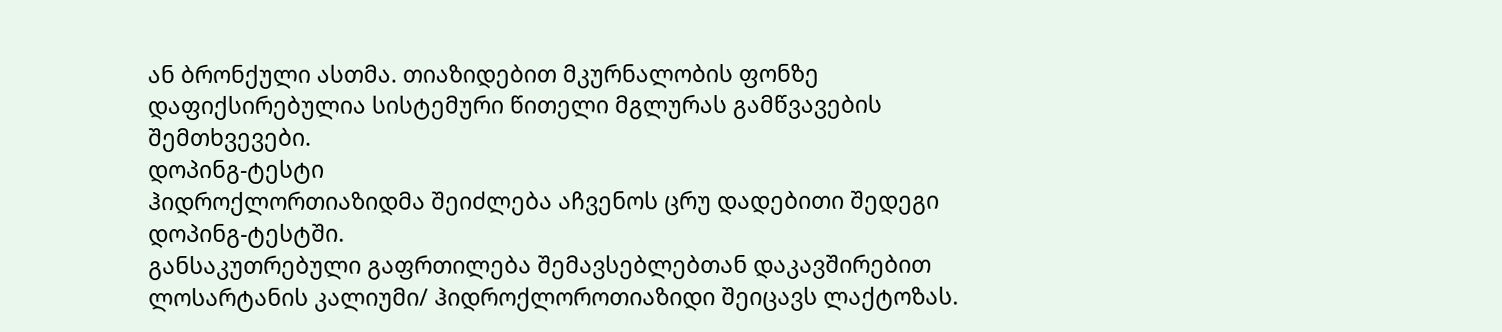ან ბრონქული ასთმა. თიაზიდებით მკურნალობის ფონზე დაფიქსირებულია სისტემური წითელი მგლურას გამწვავების შემთხვევები.
დოპინგ-ტესტი
ჰიდროქლორთიაზიდმა შეიძლება აჩვენოს ცრუ დადებითი შედეგი დოპინგ-ტესტში.
განსაკუთრებული გაფრთილება შემავსებლებთან დაკავშირებით
ლოსარტანის კალიუმი/ ჰიდროქლოროთიაზიდი შეიცავს ლაქტოზას.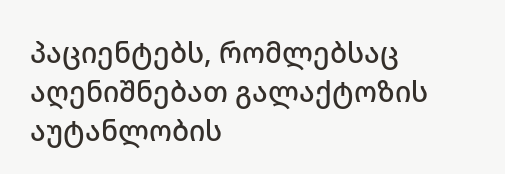პაციენტებს, რომლებსაც აღენიშნებათ გალაქტოზის აუტანლობის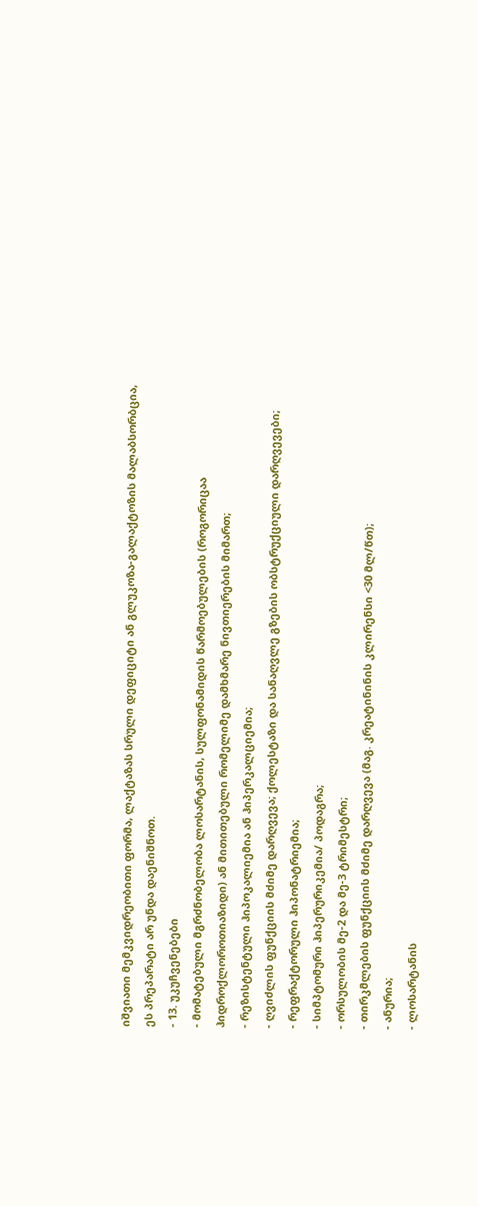იშვიათი მემკვიდრეობითი ფორმა, ლაქტაზას სრული დეფიციტი ან გლუკოზა-გალაქტოზის მალაბსორბცია, ეს პრეპარატი არ უნდა დაენიშნოთ.
- 13. უკუჩვენებები
- მომატებული მგრძნობელობა ლოსარტანის, სულფონამიდის წარმოებულების (როგორიცაა ჰიდროქლოროთიაზიდი) ან მითითებული რომელიმე დამხმარე ნივთიერების მიმართ;
- რეზისტენტული ჰიპოკალიემია ან ჰიპერკალციემია;
- ღვიძლის ფუნქციის მძიმე დარღვევა; ქოლესტაზი და სანაღვლე გზების ობსტრუქციული დარღვევები;
- რეფრაქტორული ჰიპონატრიემია;
- სიმპტომური ჰიპერურიკემია/ პოდაგრა;
- ორსულობის მე-2 და მე-3 ტრიმესტრი;
- თირკმლების ფუნქციის მძიმე დარღვევა (მაგ. კრეატინინის კლირენსი <30 მლ/წთ);
- ანურია;
- ლოსარტანის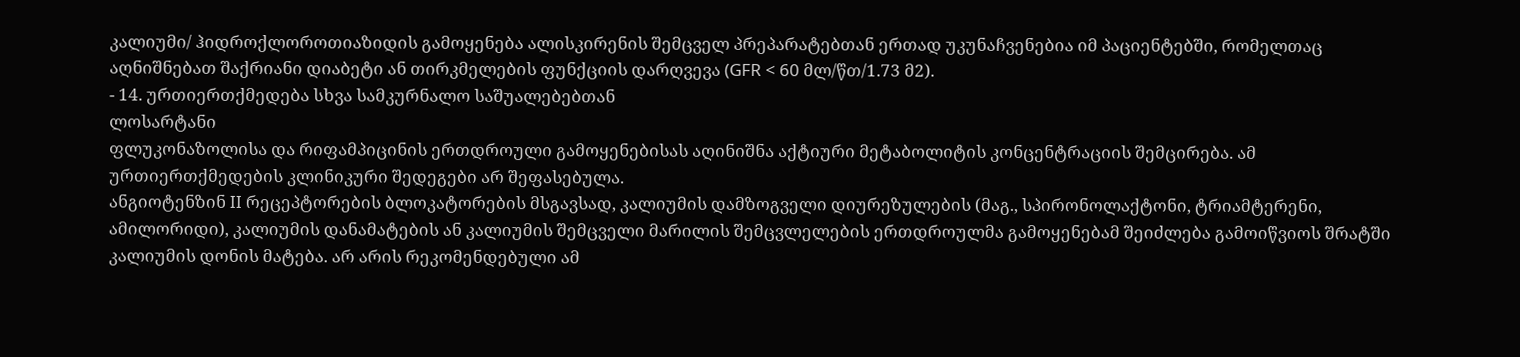კალიუმი/ ჰიდროქლოროთიაზიდის გამოყენება ალისკირენის შემცველ პრეპარატებთან ერთად უკუნაჩვენებია იმ პაციენტებში, რომელთაც აღნიშნებათ შაქრიანი დიაბეტი ან თირკმელების ფუნქციის დარღვევა (GFR < 60 მლ/წთ/1.73 მ2).
- 14. ურთიერთქმედება სხვა სამკურნალო საშუალებებთან
ლოსარტანი
ფლუკონაზოლისა და რიფამპიცინის ერთდროული გამოყენებისას აღინიშნა აქტიური მეტაბოლიტის კონცენტრაციის შემცირება. ამ ურთიერთქმედების კლინიკური შედეგები არ შეფასებულა.
ანგიოტენზინ II რეცეპტორების ბლოკატორების მსგავსად, კალიუმის დამზოგველი დიურეზულების (მაგ., სპირონოლაქტონი, ტრიამტერენი, ამილორიდი), კალიუმის დანამატების ან კალიუმის შემცველი მარილის შემცვლელების ერთდროულმა გამოყენებამ შეიძლება გამოიწვიოს შრატში კალიუმის დონის მატება. არ არის რეკომენდებული ამ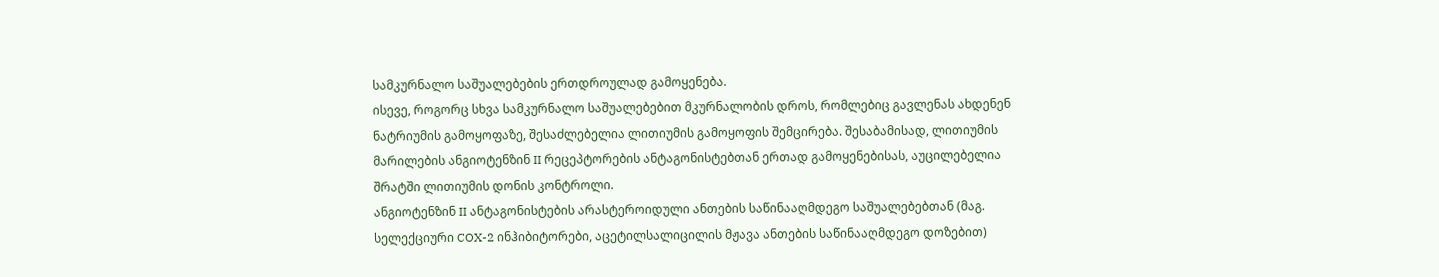სამკურნალო საშუალებების ერთდროულად გამოყენება.
ისევე, როგორც სხვა სამკურნალო საშუალებებით მკურნალობის დროს, რომლებიც გავლენას ახდენენ ნატრიუმის გამოყოფაზე, შესაძლებელია ლითიუმის გამოყოფის შემცირება. შესაბამისად, ლითიუმის მარილების ანგიოტენზინ II რეცეპტორების ანტაგონისტებთან ერთად გამოყენებისას, აუცილებელია შრატში ლითიუმის დონის კონტროლი.
ანგიოტენზინ II ანტაგონისტების არასტეროიდული ანთების საწინააღმდეგო საშუალებებთან (მაგ. სელექციური COX-2 ინჰიბიტორები, აცეტილსალიცილის მჟავა ანთების საწინააღმდეგო დოზებით)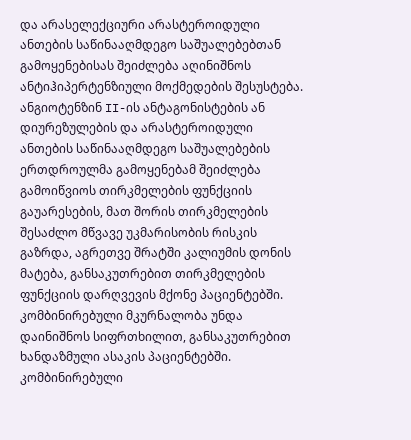და არასელექციური არასტეროიდული ანთების საწინააღმდეგო საშუალებებთან გამოყენებისას შეიძლება აღინიშნოს ანტიჰიპერტენზიული მოქმედების შესუსტება. ანგიოტენზინ II-ის ანტაგონისტების ან დიურეზულების და არასტეროიდული ანთების საწინააღმდეგო საშუალებების ერთდროულმა გამოყენებამ შეიძლება გამოიწვიოს თირკმელების ფუნქციის გაუარესების, მათ შორის თირკმელების შესაძლო მწვავე უკმარისობის რისკის გაზრდა, აგრეთვე შრატში კალიუმის დონის მატება, განსაკუთრებით თირკმელების ფუნქციის დარღვევის მქონე პაციენტებში. კომბინირებული მკურნალობა უნდა დაინიშნოს სიფრთხილით, განსაკუთრებით ხანდაზმული ასაკის პაციენტებში. კომბინირებული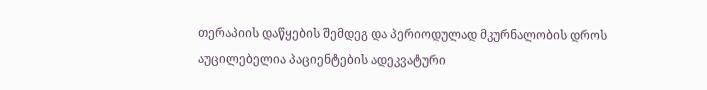თერაპიის დაწყების შემდეგ და პერიოდულად მკურნალობის დროს აუცილებელია პაციენტების ადეკვატური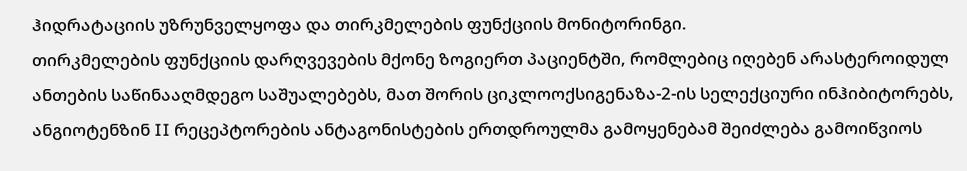ჰიდრატაციის უზრუნველყოფა და თირკმელების ფუნქციის მონიტორინგი.
თირკმელების ფუნქციის დარღვევების მქონე ზოგიერთ პაციენტში, რომლებიც იღებენ არასტეროიდულ ანთების საწინააღმდეგო საშუალებებს, მათ შორის ციკლოოქსიგენაზა-2-ის სელექციური ინჰიბიტორებს, ანგიოტენზინ II რეცეპტორების ანტაგონისტების ერთდროულმა გამოყენებამ შეიძლება გამოიწვიოს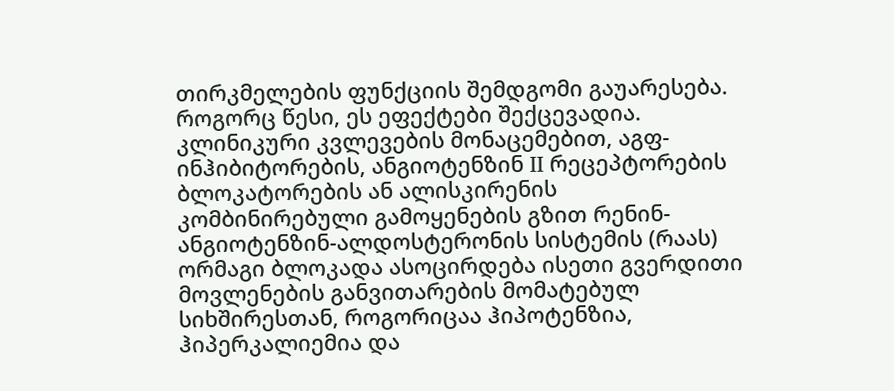თირკმელების ფუნქციის შემდგომი გაუარესება. როგორც წესი, ეს ეფექტები შექცევადია.
კლინიკური კვლევების მონაცემებით, აგფ-ინჰიბიტორების, ანგიოტენზინ II რეცეპტორების ბლოკატორების ან ალისკირენის კომბინირებული გამოყენების გზით რენინ-ანგიოტენზინ-ალდოსტერონის სისტემის (რაას) ორმაგი ბლოკადა ასოცირდება ისეთი გვერდითი მოვლენების განვითარების მომატებულ სიხშირესთან, როგორიცაა ჰიპოტენზია, ჰიპერკალიემია და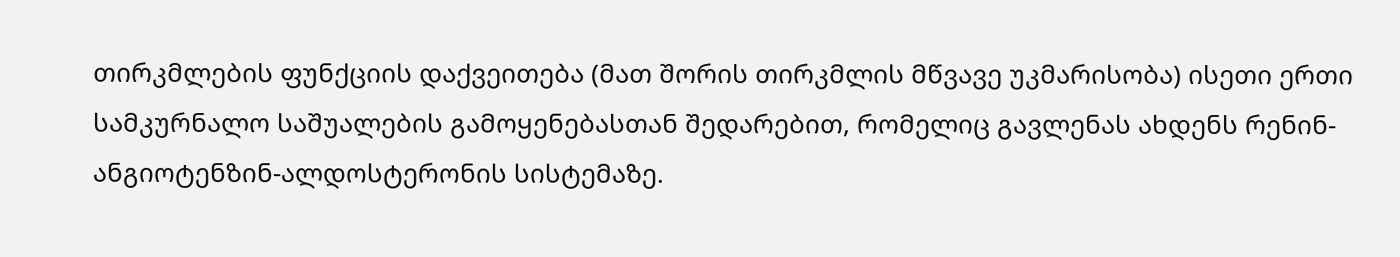თირკმლების ფუნქციის დაქვეითება (მათ შორის თირკმლის მწვავე უკმარისობა) ისეთი ერთი სამკურნალო საშუალების გამოყენებასთან შედარებით, რომელიც გავლენას ახდენს რენინ-ანგიოტენზინ-ალდოსტერონის სისტემაზე.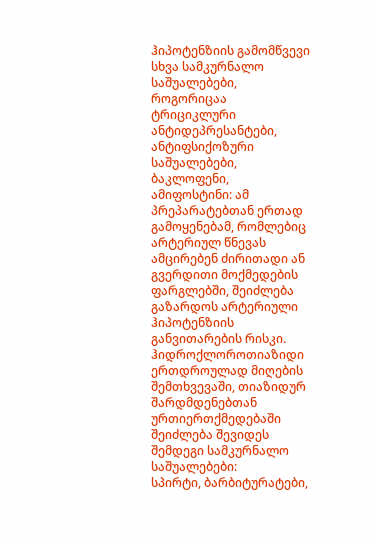ჰიპოტენზიის გამომწვევი სხვა სამკურნალო საშუალებები, როგორიცაა ტრიციკლური ანტიდეპრესანტები, ანტიფსიქოზური საშუალებები, ბაკლოფენი, ამიფოსტინი: ამ პრეპარატებთან ერთად გამოყენებამ, რომლებიც არტერიულ წნევას ამცირებენ ძირითადი ან გვერდითი მოქმედების ფარგლებში, შეიძლება გაზარდოს არტერიული ჰიპოტენზიის განვითარების რისკი.
ჰიდროქლოროთიაზიდი
ერთდროულად მიღების შემთხვევაში, თიაზიდურ შარდმდენებთან ურთიერთქმედებაში შეიძლება შევიდეს შემდეგი სამკურნალო საშუალებები:
სპირტი, ბარბიტურატები,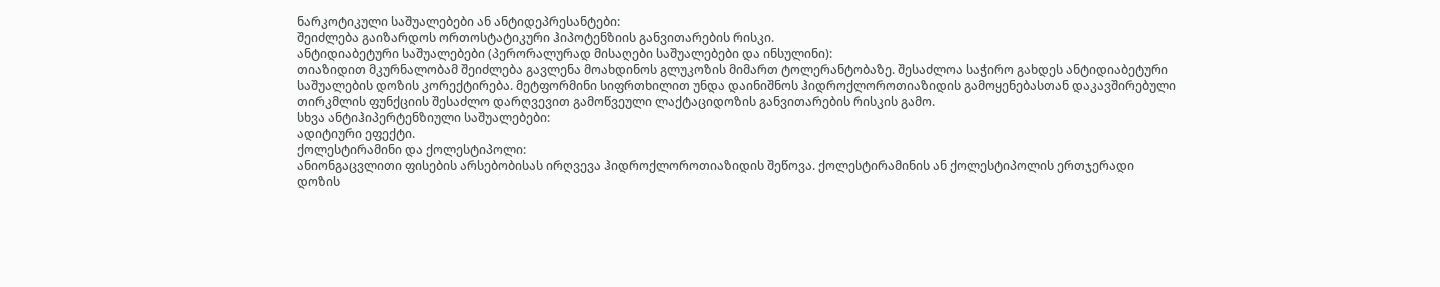ნარკოტიკული საშუალებები ან ანტიდეპრესანტები:
შეიძლება გაიზარდოს ორთოსტატიკური ჰიპოტენზიის განვითარების რისკი.
ანტიდიაბეტური საშუალებები (პერორალურად მისაღები საშუალებები და ინსულინი):
თიაზიდით მკურნალობამ შეიძლება გავლენა მოახდინოს გლუკოზის მიმართ ტოლერანტობაზე. შესაძლოა საჭირო გახდეს ანტიდიაბეტური საშუალების დოზის კორექტირება. მეტფორმინი სიფრთხილით უნდა დაინიშნოს ჰიდროქლოროთიაზიდის გამოყენებასთან დაკავშირებული თირკმლის ფუნქციის შესაძლო დარღვევით გამოწვეული ლაქტაციდოზის განვითარების რისკის გამო.
სხვა ანტიჰიპერტენზიული საშუალებები:
ადიტიური ეფექტი.
ქოლესტირამინი და ქოლესტიპოლი:
ანიონგაცვლითი ფისების არსებობისას ირღვევა ჰიდროქლოროთიაზიდის შეწოვა. ქოლესტირამინის ან ქოლესტიპოლის ერთჯერადი დოზის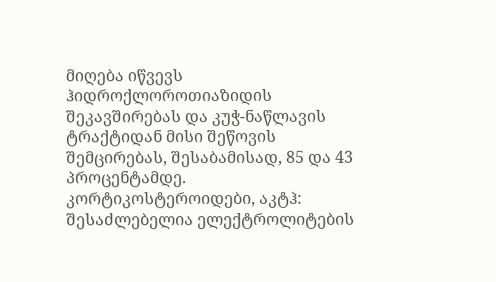მიღება იწვევს ჰიდროქლოროთიაზიდის შეკავშირებას და კუჭ-ნაწლავის ტრაქტიდან მისი შეწოვის შემცირებას, შესაბამისად, 85 და 43 პროცენტამდე.
კორტიკოსტეროიდები, აკტჰ:
შესაძლებელია ელექტროლიტების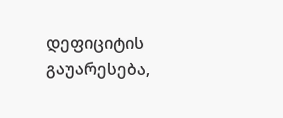დეფიციტის გაუარესება,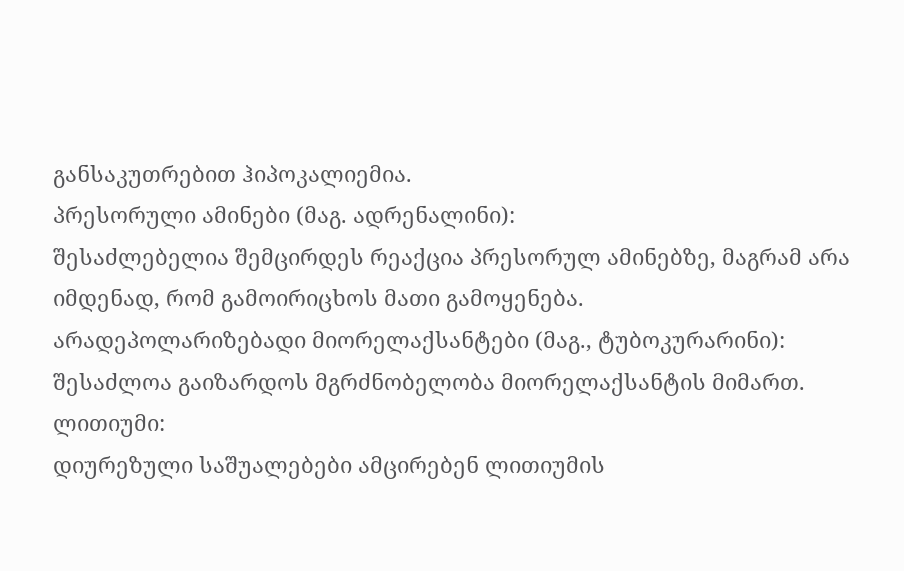განსაკუთრებით ჰიპოკალიემია.
პრესორული ამინები (მაგ. ადრენალინი):
შესაძლებელია შემცირდეს რეაქცია პრესორულ ამინებზე, მაგრამ არა იმდენად, რომ გამოირიცხოს მათი გამოყენება.
არადეპოლარიზებადი მიორელაქსანტები (მაგ., ტუბოკურარინი):
შესაძლოა გაიზარდოს მგრძნობელობა მიორელაქსანტის მიმართ.
ლითიუმი:
დიურეზული საშუალებები ამცირებენ ლითიუმის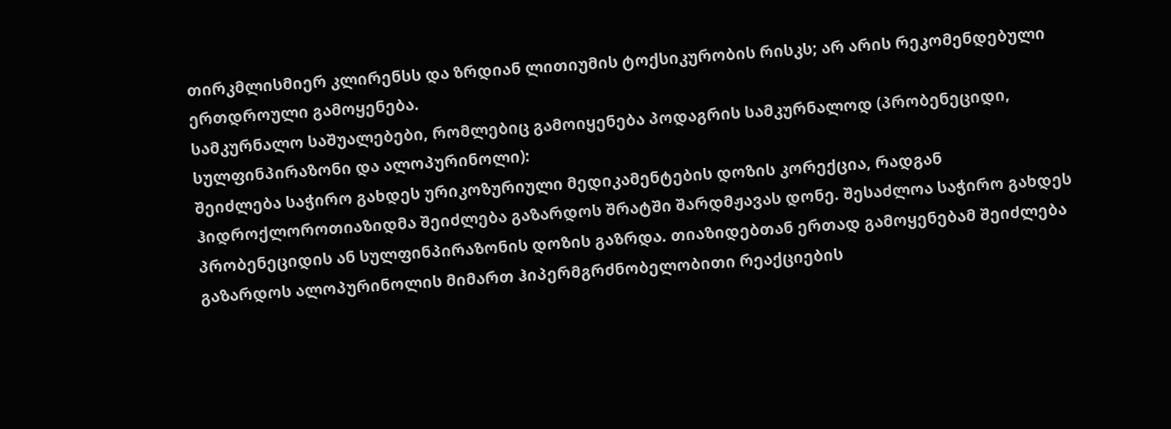თირკმლისმიერ კლირენსს და ზრდიან ლითიუმის ტოქსიკურობის რისკს; არ არის რეკომენდებული ერთდროული გამოყენება.
სამკურნალო საშუალებები, რომლებიც გამოიყენება პოდაგრის სამკურნალოდ (პრობენეციდი, სულფინპირაზონი და ალოპურინოლი):
შეიძლება საჭირო გახდეს ურიკოზურიული მედიკამენტების დოზის კორექცია, რადგან ჰიდროქლოროთიაზიდმა შეიძლება გაზარდოს შრატში შარდმჟავას დონე. შესაძლოა საჭირო გახდეს პრობენეციდის ან სულფინპირაზონის დოზის გაზრდა. თიაზიდებთან ერთად გამოყენებამ შეიძლება გაზარდოს ალოპურინოლის მიმართ ჰიპერმგრძნობელობითი რეაქციების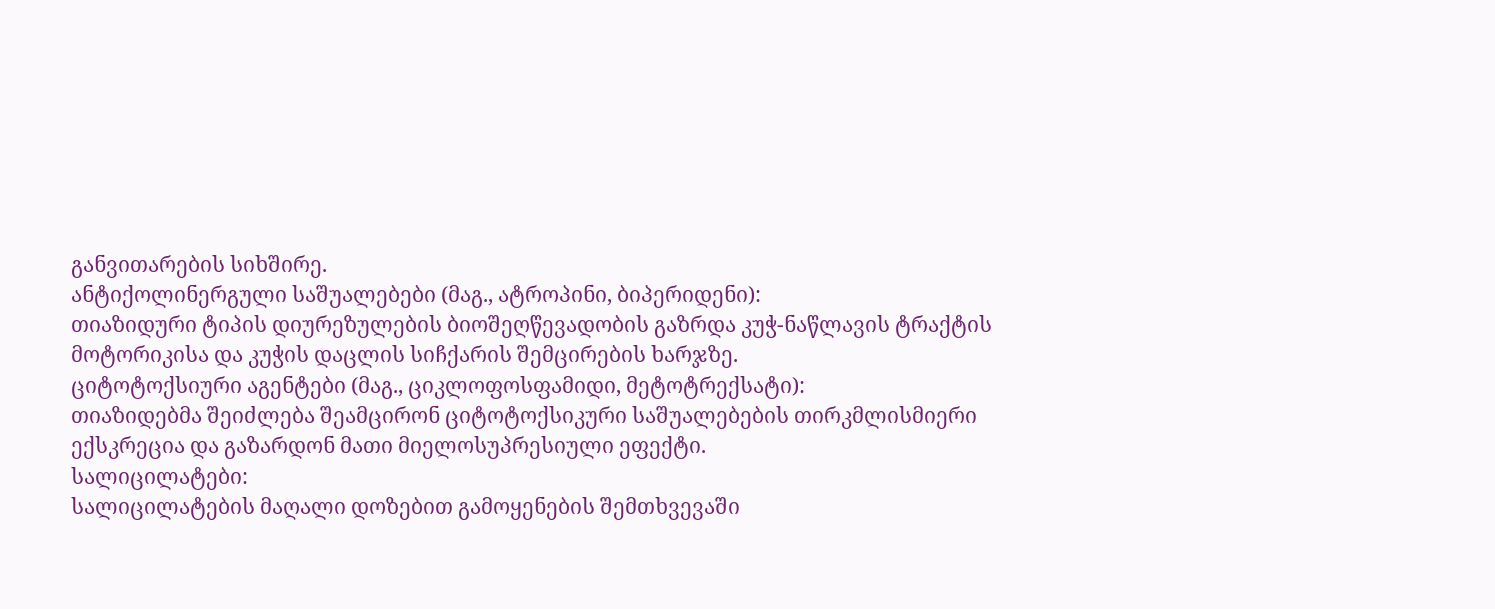განვითარების სიხშირე.
ანტიქოლინერგული საშუალებები (მაგ., ატროპინი, ბიპერიდენი):
თიაზიდური ტიპის დიურეზულების ბიოშეღწევადობის გაზრდა კუჭ-ნაწლავის ტრაქტის მოტორიკისა და კუჭის დაცლის სიჩქარის შემცირების ხარჯზე.
ციტოტოქსიური აგენტები (მაგ., ციკლოფოსფამიდი, მეტოტრექსატი):
თიაზიდებმა შეიძლება შეამცირონ ციტოტოქსიკური საშუალებების თირკმლისმიერი ექსკრეცია და გაზარდონ მათი მიელოსუპრესიული ეფექტი.
სალიცილატები:
სალიცილატების მაღალი დოზებით გამოყენების შემთხვევაში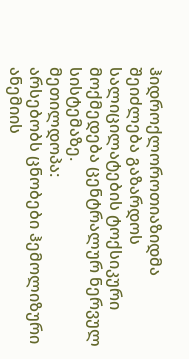ჰიდროქლოროთიაზიდმა შეიძლება გაზარდოს სალიცილატების ტოქსიკური მოქმედება ცენტრალურ ნერვულ სისტემაზე.
მეთილდოპა:
არსებობს ცნობები ჰემოლიზური ანემიის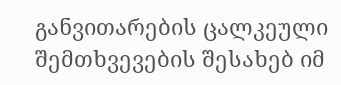განვითარების ცალკეული შემთხვევების შესახებ იმ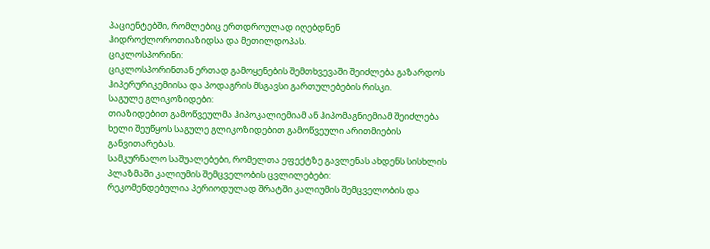პაციენტებში, რომლებიც ერთდროულად იღებდნენ ჰიდროქლოროთიაზიდსა და მეთილდოპას.
ციკლოსპორინი:
ციკლოსპორინთან ერთად გამოყენების შემთხვევაში შეიძლება გაზარდოს ჰიპერურიკემიისა და პოდაგრის მსგავსი გართულებების რისკი.
საგულე გლიკოზიდები:
თიაზიდებით გამოწვეულმა ჰიპოკალიემიამ ან ჰიპომაგნიემიამ შეიძლება ხელი შეუწყოს საგულე გლიკოზიდებით გამოწვეული არითმიების განვითარებას.
სამკურნალო საშუალებები, რომელთა ეფექტზე გავლენას ახდენს სისხლის პლაზმაში კალიუმის შემცველობის ცვლილებები:
რეკომენდებულია პერიოდულად შრატში კალიუმის შემცველობის და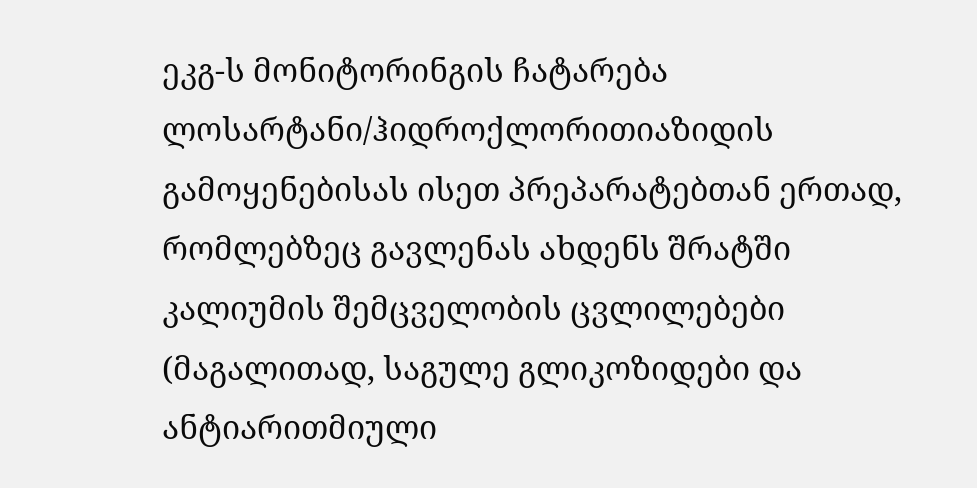ეკგ-ს მონიტორინგის ჩატარება ლოსარტანი/ჰიდროქლორითიაზიდის გამოყენებისას ისეთ პრეპარატებთან ერთად, რომლებზეც გავლენას ახდენს შრატში კალიუმის შემცველობის ცვლილებები (მაგალითად, საგულე გლიკოზიდები და ანტიარითმიული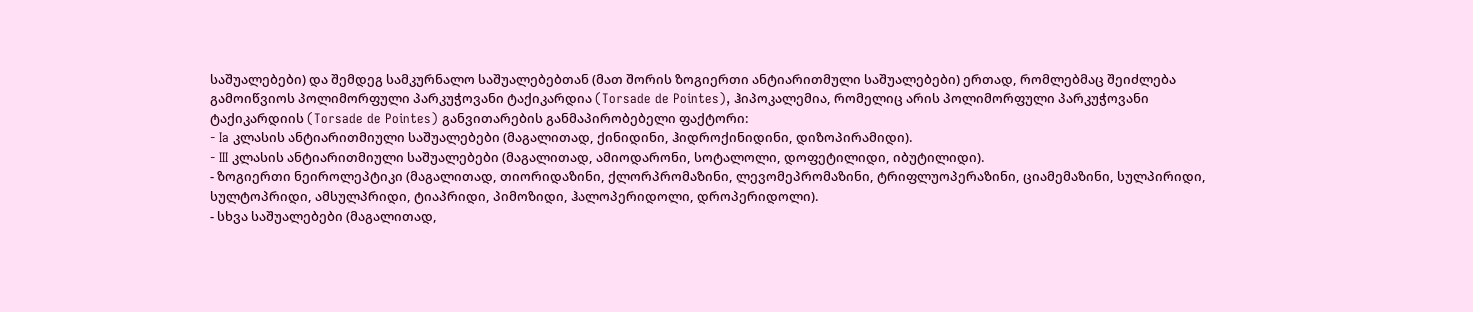საშუალებები) და შემდეგ სამკურნალო საშუალებებთან (მათ შორის ზოგიერთი ანტიარითმული საშუალებები) ერთად, რომლებმაც შეიძლება გამოიწვიოს პოლიმორფული პარკუჭოვანი ტაქიკარდია (Torsade de Pointes), ჰიპოკალემია, რომელიც არის პოლიმორფული პარკუჭოვანი ტაქიკარდიის (Torsade de Pointes) განვითარების განმაპირობებელი ფაქტორი:
- Ia კლასის ანტიარითმიული საშუალებები (მაგალითად, ქინიდინი, ჰიდროქინიდინი, დიზოპირამიდი).
- III კლასის ანტიარითმიული საშუალებები (მაგალითად, ამიოდარონი, სოტალოლი, დოფეტილიდი, იბუტილიდი).
- ზოგიერთი ნეიროლეპტიკი (მაგალითად, თიორიდაზინი, ქლორპრომაზინი, ლევომეპრომაზინი, ტრიფლუოპერაზინი, ციამემაზინი, სულპირიდი, სულტოპრიდი, ამსულპრიდი, ტიაპრიდი, პიმოზიდი, ჰალოპერიდოლი, დროპერიდოლი).
- სხვა საშუალებები (მაგალითად,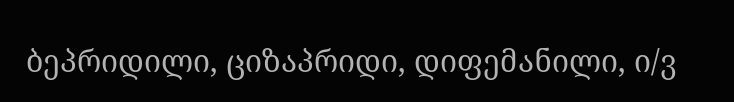ბეპრიდილი, ციზაპრიდი, დიფემანილი, ი/ვ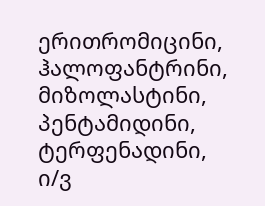ერითრომიცინი, ჰალოფანტრინი, მიზოლასტინი, პენტამიდინი, ტერფენადინი, ი/ვ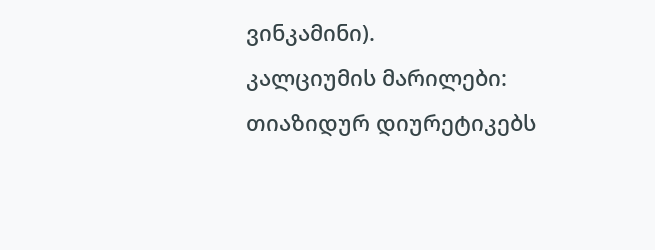ვინკამინი).
კალციუმის მარილები:
თიაზიდურ დიურეტიკებს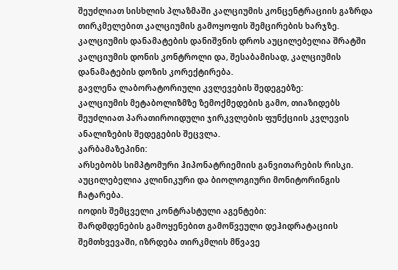შეუძლიათ სისხლის პლაზმაში კალციუმის კონცენტრაციის გაზრდა თირკმელებით კალციუმის გამოყოფის შემცირების ხარჯზე. კალციუმის დანამატების დანიშვნის დროს აუცილებელია შრატში კალციუმის დონის კონტროლი და, შესაბამისად, კალციუმის დანამატების დოზის კორექტირება.
გავლენა ლაბორატორიული კვლევების შედეგებზე:
კალციუმის მეტაბოლიზმზე ზემოქმედების გამო, თიაზიდებს შეუძლიათ პარათიროიდული ჯირკვლების ფუნქციის კვლევის ანალიზების შედეგების შეცვლა.
კარბამაზეპინი:
არსებობს სიმპტომური ჰიპონატრიემიის განვითარების რისკი. აუცილებელია კლინიკური და ბიოლოგიური მონიტორინგის ჩატარება.
იოდის შემცველი კონტრასტული აგენტები:
შარდმდენების გამოყენებით გამოწვეული დეჰიდრატაციის შემთხვევაში, იზრდება თირკმლის მწვავე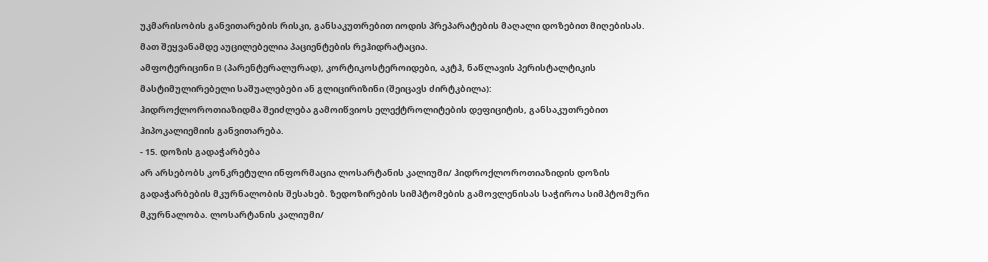უკმარისობის განვითარების რისკი, განსაკუთრებით იოდის პრეპარატების მაღალი დოზებით მიღებისას. მათ შეყვანამდე აუცილებელია პაციენტების რეჰიდრატაცია.
ამფოტერიცინი B (პარენტერალურად), კორტიკოსტეროიდები, აკტჰ, ნაწლავის პერისტალტიკის მასტიმულირებელი საშუალებები ან გლიცირიზინი (შეიცავს ძირტკბილა):
ჰიდროქლოროთიაზიდმა შეიძლება გამოიწვიოს ელექტროლიტების დეფიციტის, განსაკუთრებით ჰიპოკალიემიის განვითარება.
- 15. დოზის გადაჭარბება
არ არსებობს კონკრეტული ინფორმაცია ლოსარტანის კალიუმი/ ჰიდროქლოროთიაზიდის დოზის გადაჭარბების მკურნალობის შესახებ. ზედოზირების სიმპტომების გამოვლენისას საჭიროა სიმპტომური მკურნალობა. ლოსარტანის კალიუმი/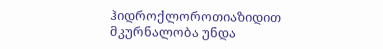ჰიდროქლოროთიაზიდით მკურნალობა უნდა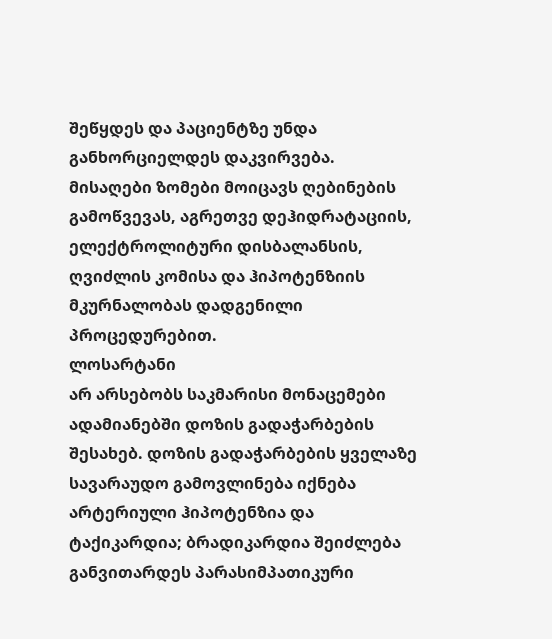შეწყდეს და პაციენტზე უნდა განხორციელდეს დაკვირვება. მისაღები ზომები მოიცავს ღებინების გამოწვევას, აგრეთვე დეჰიდრატაციის, ელექტროლიტური დისბალანსის, ღვიძლის კომისა და ჰიპოტენზიის მკურნალობას დადგენილი პროცედურებით.
ლოსარტანი
არ არსებობს საკმარისი მონაცემები ადამიანებში დოზის გადაჭარბების შესახებ. დოზის გადაჭარბების ყველაზე სავარაუდო გამოვლინება იქნება არტერიული ჰიპოტენზია და ტაქიკარდია; ბრადიკარდია შეიძლება განვითარდეს პარასიმპათიკური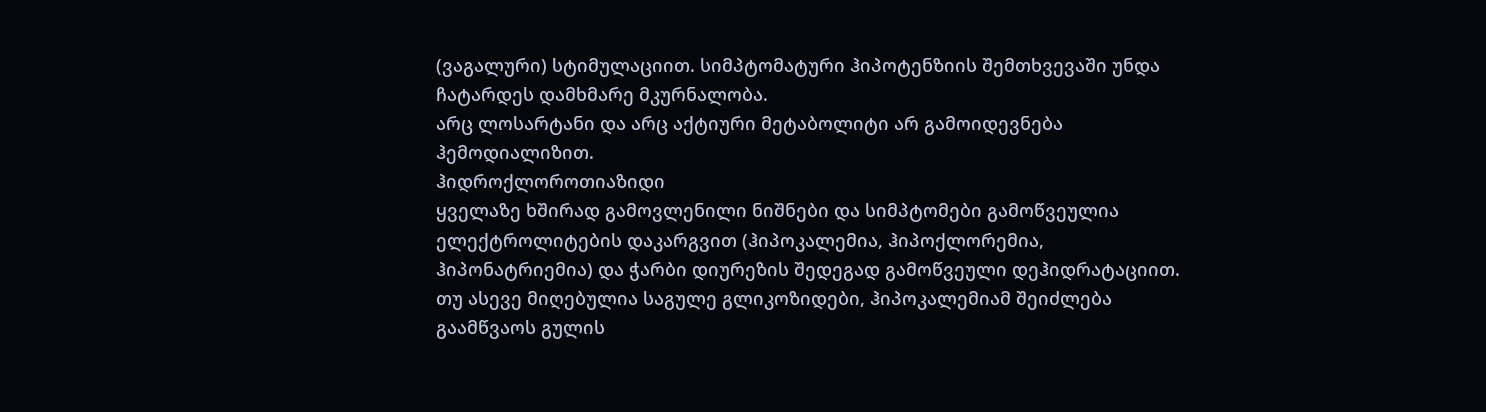(ვაგალური) სტიმულაციით. სიმპტომატური ჰიპოტენზიის შემთხვევაში უნდა ჩატარდეს დამხმარე მკურნალობა.
არც ლოსარტანი და არც აქტიური მეტაბოლიტი არ გამოიდევნება ჰემოდიალიზით.
ჰიდროქლოროთიაზიდი
ყველაზე ხშირად გამოვლენილი ნიშნები და სიმპტომები გამოწვეულია ელექტროლიტების დაკარგვით (ჰიპოკალემია, ჰიპოქლორემია, ჰიპონატრიემია) და ჭარბი დიურეზის შედეგად გამოწვეული დეჰიდრატაციით. თუ ასევე მიღებულია საგულე გლიკოზიდები, ჰიპოკალემიამ შეიძლება გაამწვაოს გულის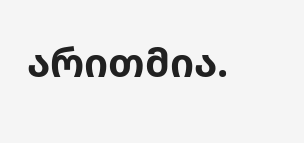არითმია.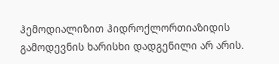ჰემოდიალიზით ჰიდროქლორთიაზიდის გამოდევნის ხარისხი დადგენილი არ არის.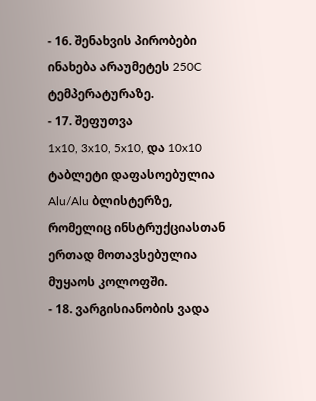- 16. შენახვის პირობები
ინახება არაუმეტეს 250C ტემპერატურაზე.
- 17. შეფუთვა
1x10, 3x10, 5x10, და 10x10 ტაბლეტი დაფასოებულია Alu/Alu ბლისტერზე, რომელიც ინსტრუქციასთან ერთად მოთავსებულია მუყაოს კოლოფში.
- 18. ვარგისიანობის ვადა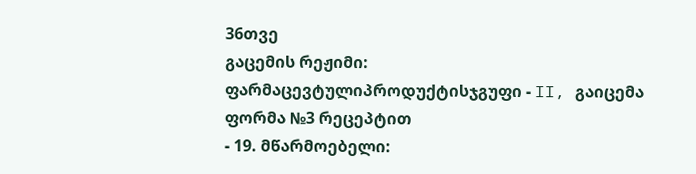36თვე
გაცემის რეჟიმი:
ფარმაცევტულიპროდუქტისჯგუფი - II, გაიცემა ფორმა №3 რეცეპტით
- 19. მწარმოებელი: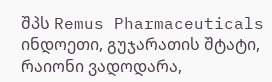შპს Remus Pharmaceuticals
ინდოეთი, გუჯარათის შტატი, რაიონი ვადოდარა,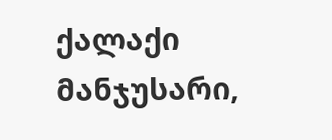ქალაქი მანჯუსარი,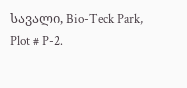სავალი, Bio-Teck Park, Plot # P-2.